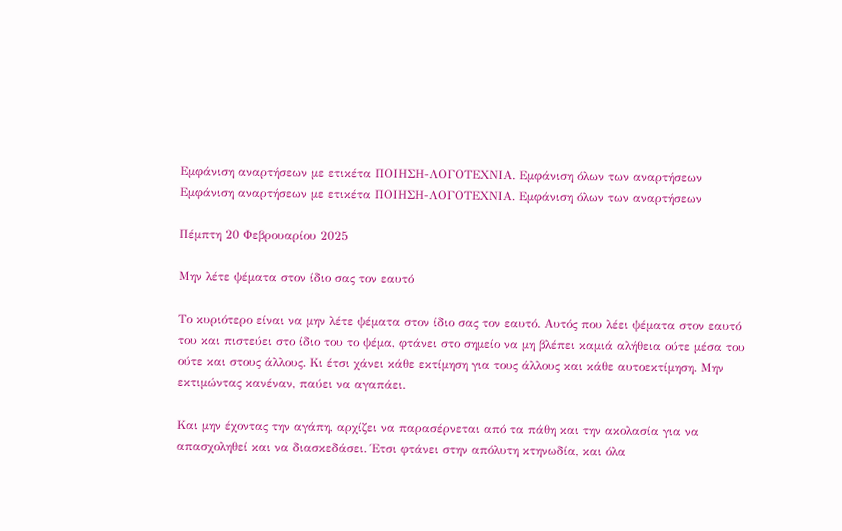Εμφάνιση αναρτήσεων με ετικέτα ΠΟΙΗΣΗ-ΛΟΓΟΤΕΧΝΙΑ. Εμφάνιση όλων των αναρτήσεων
Εμφάνιση αναρτήσεων με ετικέτα ΠΟΙΗΣΗ-ΛΟΓΟΤΕΧΝΙΑ. Εμφάνιση όλων των αναρτήσεων

Πέμπτη 20 Φεβρουαρίου 2025

Mην λέτε ψέματα στον ίδιο σας τον εαυτό

Το κυριότερο είναι να μην λέτε ψέματα στον ίδιο σας τον εαυτό. Αυτός που λέει ψέματα στον εαυτό του και πιστεύει στο ίδιο του το ψέμα, φτάνει στο σημείο να μη βλέπει καμιά αλήθεια ούτε μέσα του ούτε και στους άλλους. Κι έτσι χάνει κάθε εκτίμηση για τους άλλους και κάθε αυτοεκτίμηση. Μην εκτιμώντας κανέναν, παύει να αγαπάει.

Και μην έχοντας την αγάπη, αρχίζει να παρασέρνεται από τα πάθη και την ακολασία για να απασχοληθεί και να διασκεδάσει. Έτσι φτάνει στην απόλυτη κτηνωδία, και όλα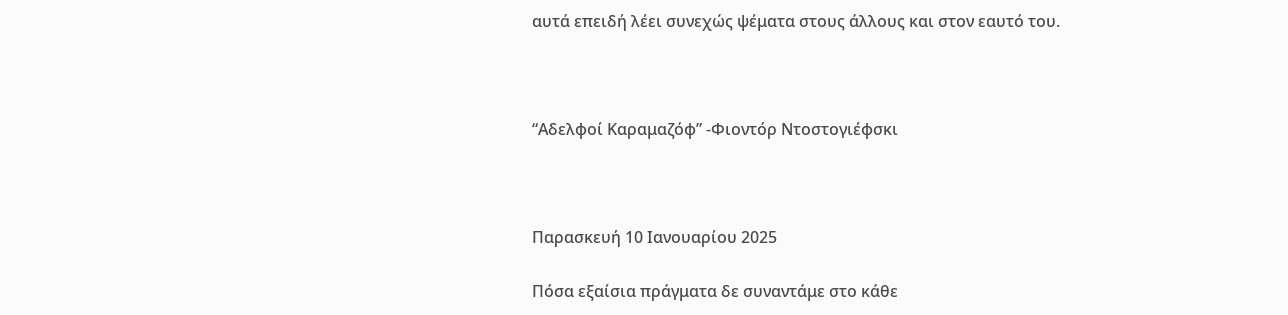αυτά επειδή λέει συνεχώς ψέματα στους άλλους και στον εαυτό του.



“Αδελφοί Καραμαζόφ” -Φιοντόρ Ντοστογιέφσκι



Παρασκευή 10 Ιανουαρίου 2025

Πόσα εξαίσια πράγματα δε συναντάμε στο κάθε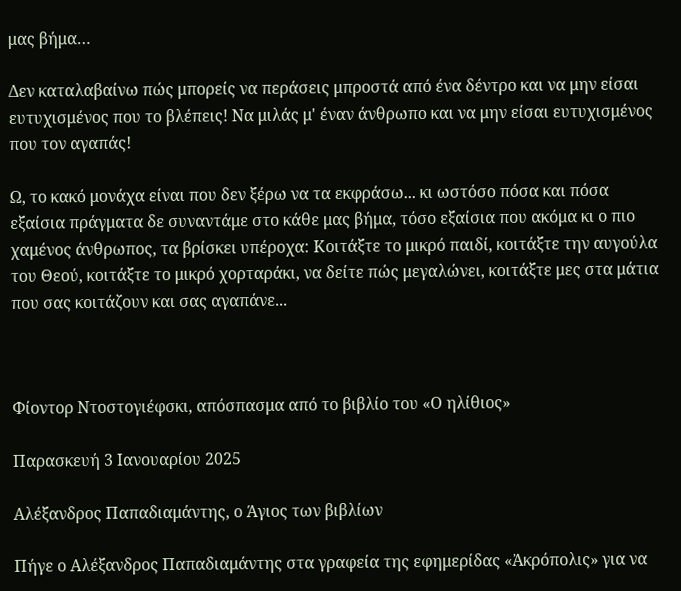μας βήμα…

Δεν καταλαβαίνω πώς μπορείς να περάσεις μπροστά από ένα δέντρο και να μην είσαι ευτυχισμένος που το βλέπεις! Να μιλάς μ' έναν άνθρωπο και να μην είσαι ευτυχισμένος που τον αγαπάς!

Ω, το κακό μονάχα είναι που δεν ξέρω να τα εκφράσω... κι ωστόσο πόσα και πόσα εξαίσια πράγματα δε συναντάμε στο κάθε μας βήμα, τόσο εξαίσια που ακόμα κι ο πιο χαμένος άνθρωπος, τα βρίσκει υπέροχα: Κοιτάξτε το μικρό παιδί, κοιτάξτε την αυγούλα του Θεού, κοιτάξτε το μικρό χορταράκι, να δείτε πώς μεγαλώνει, κοιτάξτε μες στα μάτια που σας κοιτάζουν και σας αγαπάνε...



Φίοντορ Ντοστογιέφσκι, απόσπασμα από το βιβλίο του «Ο ηλίθιος»

Παρασκευή 3 Ιανουαρίου 2025

Αλέξανδρος Παπαδιαμάντης, ο Άγιος των βιβλίων

Πήγε ο Αλέξανδρος Παπαδιαμάντης στα γραφεία της εφημερίδας «Ἀκρόπολις» για να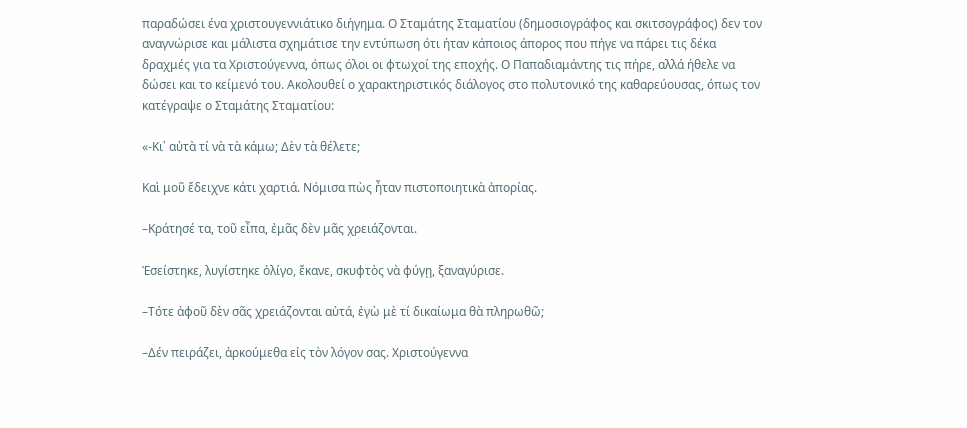παραδώσει ένα χριστουγεννιάτικο διήγημα. Ο Σταμάτης Σταματίου (δημοσιογράφος και σκιτσογράφος) δεν τον αναγνώρισε και μάλιστα σχημάτισε την εντύπωση ότι ήταν κάποιος άπορος που πήγε να πάρει τις δέκα δραχμές για τα Χριστούγεννα, όπως όλοι οι φτωχοί της εποχής. Ο Παπαδιαμάντης τις πήρε, αλλά ήθελε να δώσει και το κείμενό του. Ακολουθεί ο χαρακτηριστικός διάλογος στο πολυτονικό της καθαρεύουσας, όπως τον κατέγραψε ο Σταμάτης Σταματίου:

«-Κι᾿ αὐτὰ τί νὰ τὰ κάμω; Δὲν τὰ θέλετε;

Καὶ μοῦ ἔδειχνε κάτι χαρτιά. Νόμισα πὼς ἦταν πιστοποιητικὰ ἀπορίας.

–Κράτησέ τα, τοῦ εἶπα, ἐμᾶς δὲν μᾶς χρειάζονται.

Ἐσείστηκε, λυγίστηκε ὀλίγο, ἔκανε, σκυφτὸς νὰ φύγῃ, ξαναγύρισε.

–Τότε ἀφοῦ δὲν σᾶς χρειάζονται αὐτά, ἐγὼ μὲ τί δικαίωμα θὰ πληρωθῶ;

–Δέν πειράζει, ἀρκούμεθα εἰς τὸν λόγον σας. Χριστούγεννα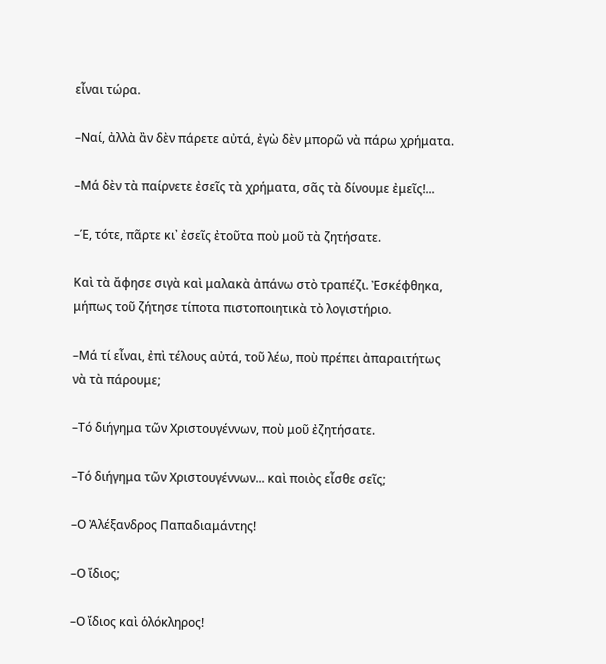εἶναι τώρα.

–Ναί, ἀλλὰ ἂν δὲν πάρετε αὐτά, ἐγὼ δὲν μπορῶ νὰ πάρω χρήματα.

–Μά δὲν τὰ παίρνετε ἐσεῖς τὰ χρήματα, σᾶς τὰ δίνουμε ἐμεῖς!...

–Έ, τότε, πᾶρτε κι᾿ ἐσεῖς ἐτοῦτα ποὺ μοῦ τὰ ζητήσατε.

Καὶ τὰ ἄφησε σιγὰ καὶ μαλακὰ ἀπάνω στὸ τραπέζι. Ἐσκέφθηκα, μήπως τοῦ ζήτησε τίποτα πιστοποιητικὰ τὸ λογιστήριο.

–Μά τί εἶναι, ἐπὶ τέλους αὐτά, τοῦ λέω, ποὺ πρέπει ἀπαραιτήτως νὰ τὰ πάρουμε;

–Τό διήγημα τῶν Χριστουγέννων, ποὺ μοῦ ἐζητήσατε.

–Τό διήγημα τῶν Χριστουγέννων... καὶ ποιὸς εἶσθε σεῖς;

–Ο Ἀλέξανδρος Παπαδιαμάντης!

–Ο ἴδιος;

–Ο ἴδιος καὶ ὁλόκληρος!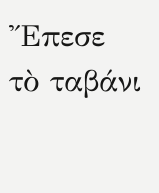Ἔπεσε τὸ ταβάνι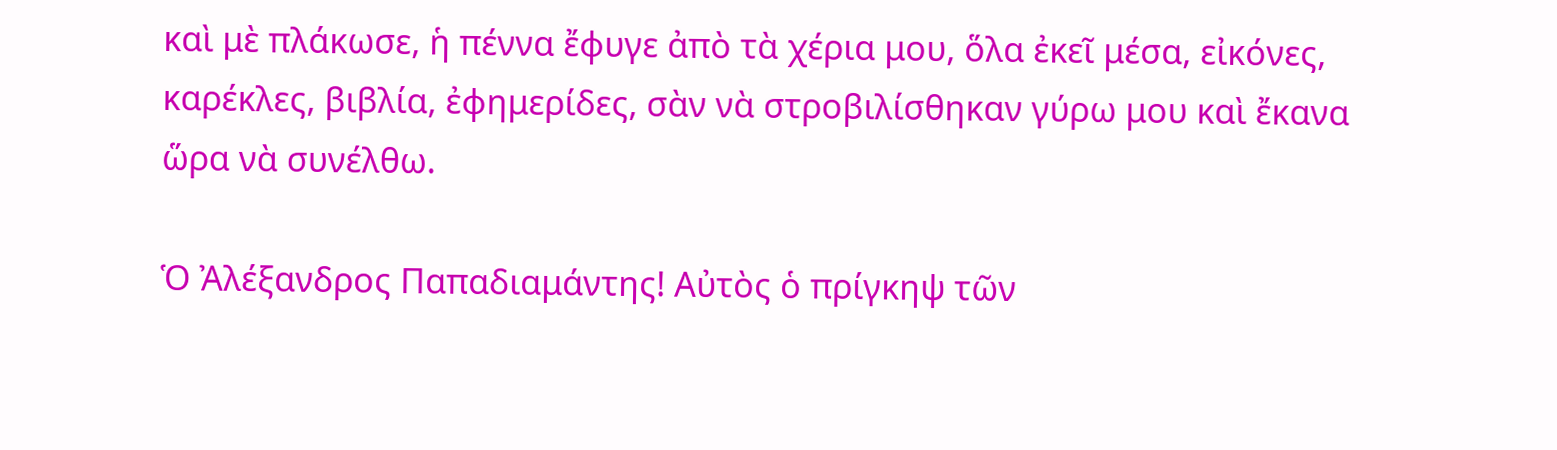καὶ μὲ πλάκωσε, ἡ πέννα ἔφυγε ἀπὸ τὰ χέρια μου, ὅλα ἐκεῖ μέσα, εἰκόνες, καρέκλες, βιβλία, ἐφημερίδες, σὰν νὰ στροβιλίσθηκαν γύρω μου καὶ ἔκανα ὥρα νὰ συνέλθω.

Ὁ Ἀλέξανδρος Παπαδιαμάντης! Αὐτὸς ὁ πρίγκηψ τῶν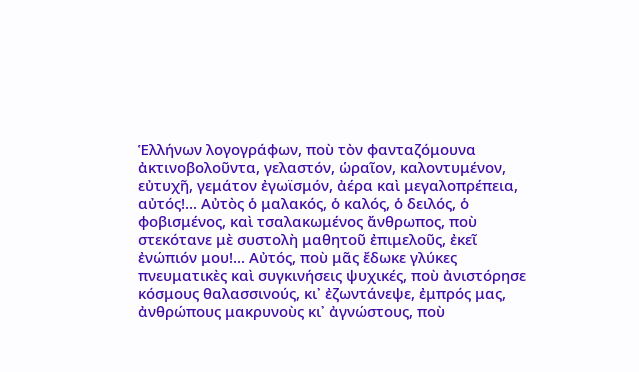Ἑλλήνων λογογράφων, ποὺ τὸν φανταζόμουνα ἀκτινοβολοῦντα, γελαστόν, ὡραῖον, καλοντυμένον, εὐτυχῆ, γεμάτον ἐγωϊσμόν, ἀέρα καὶ μεγαλοπρέπεια, αὐτός!... Αὐτὸς ὁ μαλακός, ὁ καλός, ὁ δειλός, ὁ φοβισμένος, καὶ τσαλακωμένος ἄνθρωπος, ποὺ στεκότανε μὲ συστολὴ μαθητοῦ ἐπιμελοῦς, ἐκεῖ ἐνώπιόν μου!... Αὐτός, ποὺ μᾶς ἔδωκε γλύκες πνευματικὲς καὶ συγκινήσεις ψυχικές, ποὺ ἀνιστόρησε κόσμους θαλασσινούς, κι᾿ ἐζωντάνεψε, ἐμπρός μας, ἀνθρώπους μακρυνοὺς κι᾿ ἀγνώστους, ποὺ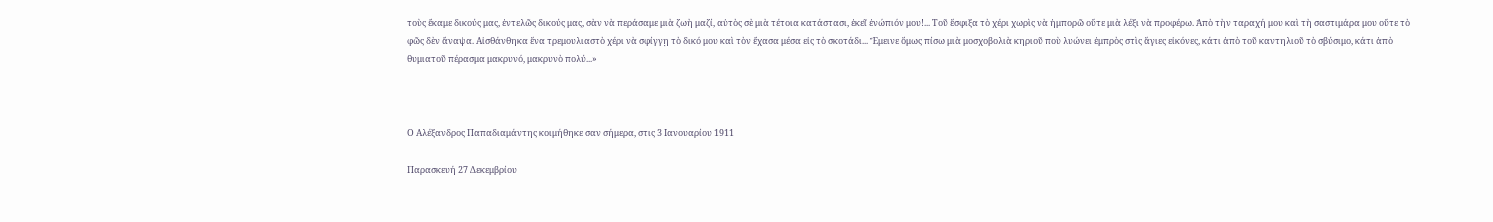τοὺς ἔκαμε δικούς μας, ἐντελῶς δικούς μας, σὰν νὰ περάσαμε μιὰ ζωὴ μαζί, αὐτὸς σὲ μιὰ τέτοια κατάστασι, ἐκεῖ ἐνώπιόν μου!... Τοῦ ἕσφιξα τὸ χέρι χωρὶς νὰ ἠμπορῶ οὔτε μιὰ λέξι νὰ προφέρω. Ἀπὸ τὴν ταραχή μου καὶ τὴ σαστιμάρα μου οὔτε τὸ φῶς δὲν ἄναψα. Αἰσθάνθηκα ἕνα τρεμουλιαστὸ χέρι νὰ σφίγγῃ τὸ δικό μου καὶ τὸν ἔχασα μέσα εἰς τὸ σκοτάδι... Ἔμεινε ὅμως πίσω μιὰ μοσχοβολιὰ κηριοῦ ποὺ λυώνει ἐμπρὸς στὶς ἅγιες εἰκόνες, κάτι ἀπὸ τοῦ καντηλιοῦ τὸ σβύσιμο, κάτι ἀπὸ θυμιατοῦ πέρασμα μακρυνό, μακρυνὸ πολύ...»



Ο Αλέξανδρος Παπαδιαμάντης κοιμήθηκε σαν σήμερα, στις 3 Ιανουαρίου 1911

Παρασκευή 27 Δεκεμβρίου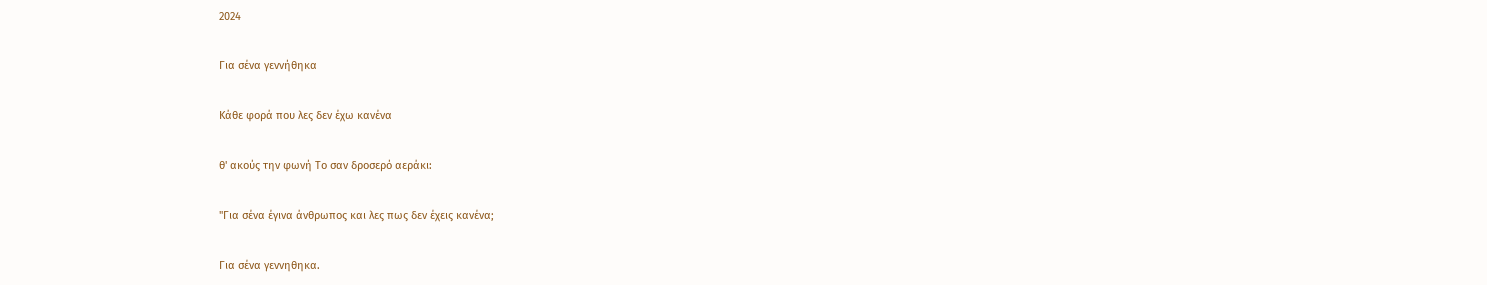2024

Για σένα γεννήθηκα

Κάθε φορά που λες δεν έχω κανένα

θ' ακούς την φωνή Το σαν δροσερό αεράκι:

"Για σένα έγινα άνθρωπος και λες πως δεν έχεις κανένα;

Για σένα γεννηθηκα.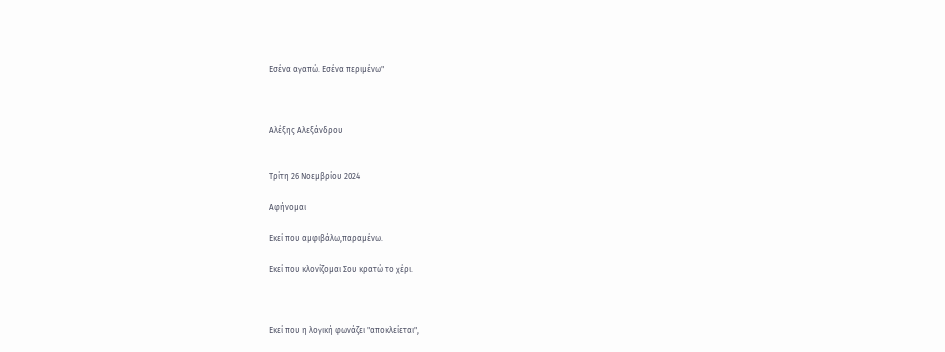Εσένα αγαπώ. Εσένα περιμένω"



Αλέξης Αλεξάνδρου


Τρίτη 26 Νοεμβρίου 2024

Αφήνομαι

Εκεί που αμφιβάλω,παραμένω.

Εκεί που κλονίζομαι Σου κρατώ το χέρι.



Εκεί που η λογική φωνάζει "αποκλείεται",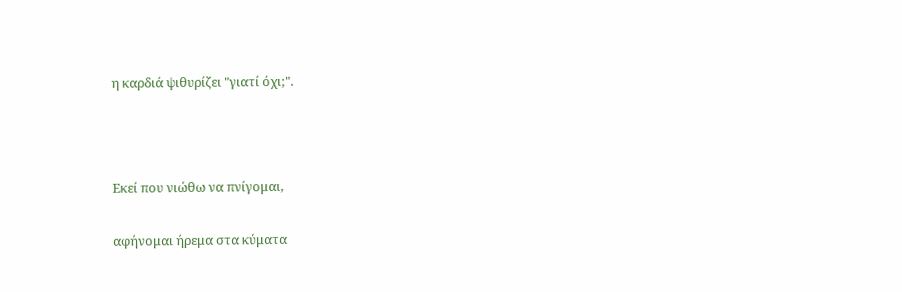η καρδιά ψιθυρίζει "γιατί όχι;".



Εκεί που νιώθω να πνίγομαι,

αφήνομαι ήρεμα στα κύματα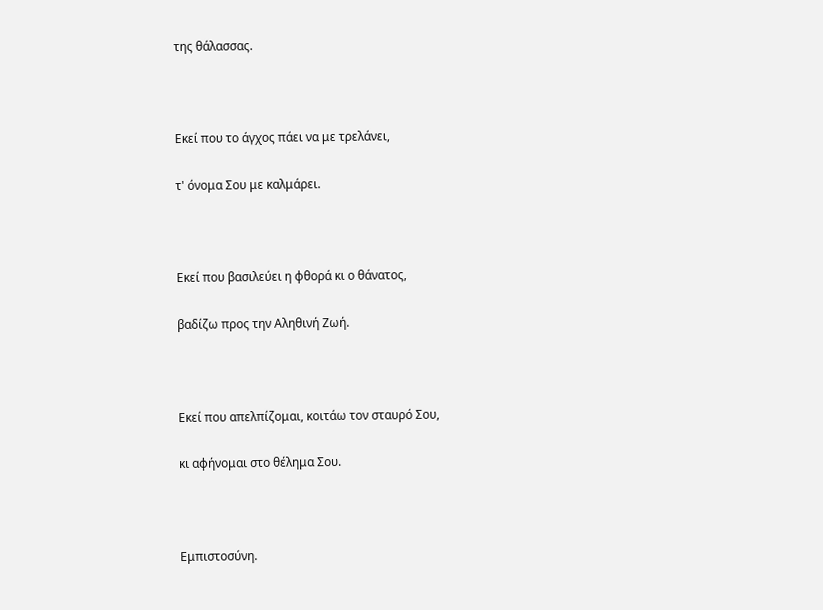της θάλασσας.



Εκεί που το άγχος πάει να με τρελάνει,

τ' όνομα Σου με καλμάρει.



Εκεί που βασιλεύει η φθορά κι ο θάνατος,

βαδίζω προς την Αληθινή Ζωή.



Εκεί που απελπίζομαι, κοιτάω τον σταυρό Σου,

κι αφήνομαι στο θέλημα Σου.



Εμπιστοσύνη.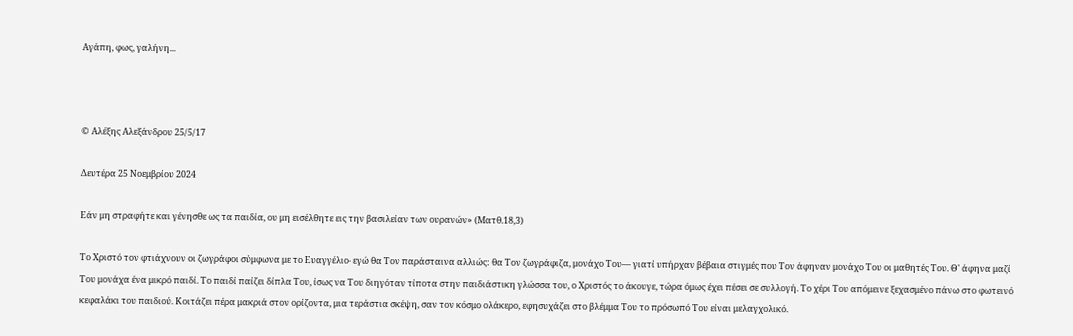Αγάπη, φως, γαλήνη...



© Αλέξης Αλεξάνδρου 25/5/17

Δευτέρα 25 Νοεμβρίου 2024

Εάν μη στραφήτε και γένησθε ως τα παιδία, ου μη εισέλθητε εις την βασιλείαν των ουρανών» (Ματθ.18,3)

Το Χριστό τον φτιάχνουν οι ζωγράφοι σύμφωνα με το Ευαγγέλιο∙ εγώ θα Τον παράσταινα αλλιώς: θα Τον ζωγράφιζα, μονάχο Του— γιατί υπήρχαν βέβαια στιγμές που Τον άφηναν μονάχο Του οι μαθητές Του. Θ' άφηνα μαζί Του μονάχα ένα μικρό παιδί. Το παιδί παίζει δίπλα Του, ίσως να Του διηγόταν τίποτα στην παιδιάστικη γλώσσα του, ο Χριστός το άκουγε, τώρα όμως έχει πέσει σε συλλογή. Το χέρι Του απόμεινε ξεχασμένο πάνω στο φωτεινό κεφαλάκι του παιδιού. Κοιτάζει πέρα μακριά στον ορίζοντα, μια τεράστια σκέψη, σαν τον κόσμο ολάκερο, εφησυχάζει στο βλέμμα Του το πρόσωπό Του είναι μελαγχολικό.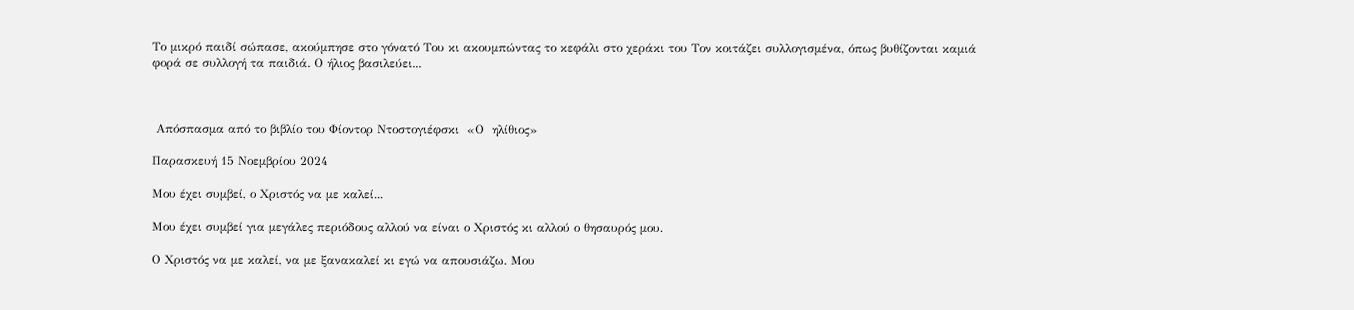Το μικρό παιδί σώπασε, ακούμπησε στο γόνατό Του κι ακουμπώντας το κεφάλι στο χεράκι του Τον κοιτάζει συλλογισμένα, όπως βυθίζονται καμιά φορά σε συλλογή τα παιδιά. Ο ήλιος βασιλεύει...



 Απόσπασμα από το βιβλίο του Φίοντορ Ντοστογιέφσκι  «Ο  ηλίθιος»

Παρασκευή 15 Νοεμβρίου 2024

Μου έχει συμβεί, ο Χριστός να με καλεί...

Μου έχει συμβεί για μεγάλες περιόδους αλλού να είναι ο Χριστός κι αλλού ο θησαυρός μου.

Ο Χριστός να με καλεί, να με ξανακαλεί κι εγώ να απουσιάζω. Μου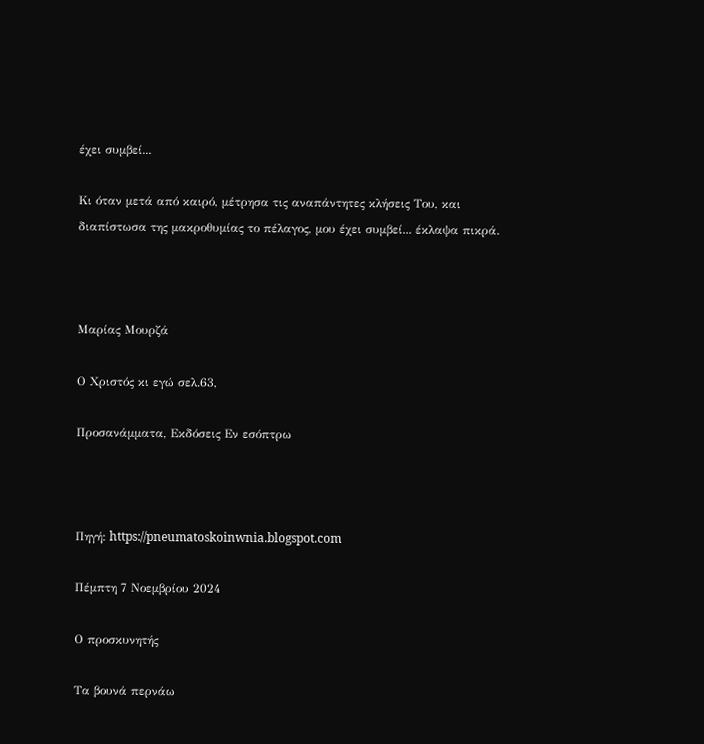έχει συμβεί...

Κι όταν μετά από καιρό, μέτρησα τις αναπάντητες κλήσεις Του, και διαπίστωσα της μακροθυμίας το πέλαγος, μου έχει συμβεί... έκλαψα πικρά.



Μαρίας Μουρζά

Ο Χριστός κι εγώ σελ.63,

Προσανάμματα, Εκδόσεις Εν εσόπτρω



Πηγή: https://pneumatoskoinwnia.blogspot.com

Πέμπτη 7 Νοεμβρίου 2024

Ο προσκυνητής

Τα βουνά περνάω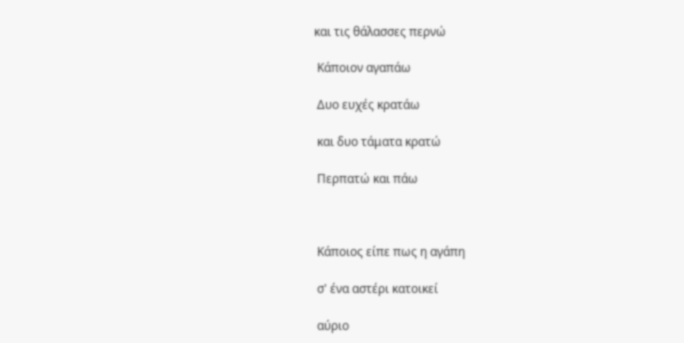και τις θάλασσες περνώ

 Κάποιον αγαπάω

 Δυο ευχές κρατάω

 και δυο τάματα κρατώ

 Περπατώ και πάω



 Κάποιος είπε πως η αγάπη

 σ' ένα αστέρι κατοικεί

 αύριο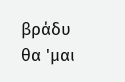βράδυ θα 'μαι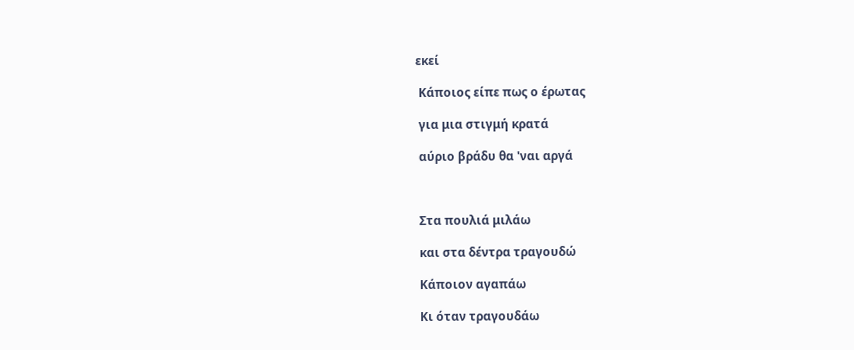εκεί

 Κάποιος είπε πως ο έρωτας

 για μια στιγμή κρατά

 αύριο βράδυ θα 'ναι αργά



 Στα πουλιά μιλάω

 και στα δέντρα τραγουδώ

 Κάποιον αγαπάω

 Κι όταν τραγουδάω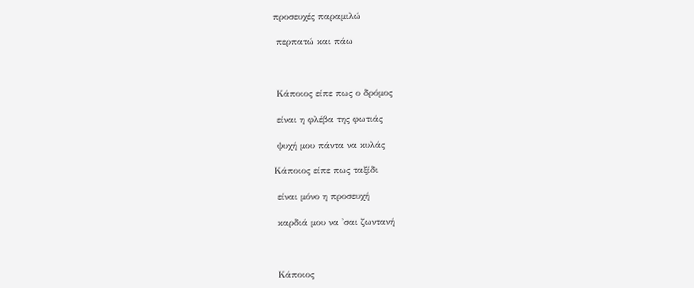προσευχές παραμιλώ

 περπατώ και πάω



 Κάποιος είπε πως ο δρόμος

 είναι η φλέβα της φωτιάς

 ψυχή μου πάντα να κυλάς

Κάποιος είπε πως ταξίδι

 είναι μόνο η προσευχή

 καρδιά μου να 'σαι ζωντανή



 Κάποιος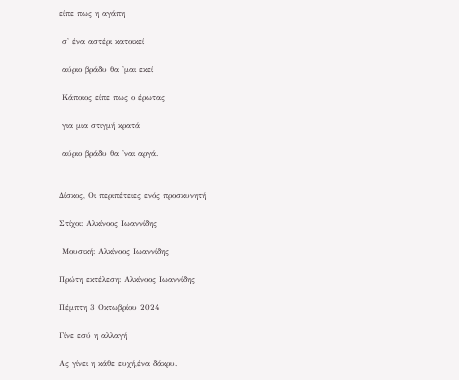είπε πως η αγάπη

 σ' ένα αστέρι κατοικεί

 αύριο βράδυ θα 'μαι εκεί

 Κάποιος είπε πως ο έρωτας

 για μια στιγμή κρατά

 αύριο βράδυ θα 'ναι αργά.


Δίσκος, Οι περιπέτειες ενός προσκυνητή

Στίχοι: Αλκίνοος Ιωαννίδης

 Μουσική: Αλκίνοος Ιωαννίδης

Πρώτη εκτέλεση: Αλκίνοος Ιωαννίδης

Πέμπτη 3 Οκτωβρίου 2024

Γίνε εσύ η αλλαγή

Ας γίνει η κάθε ευχή,ένα δάκρυ.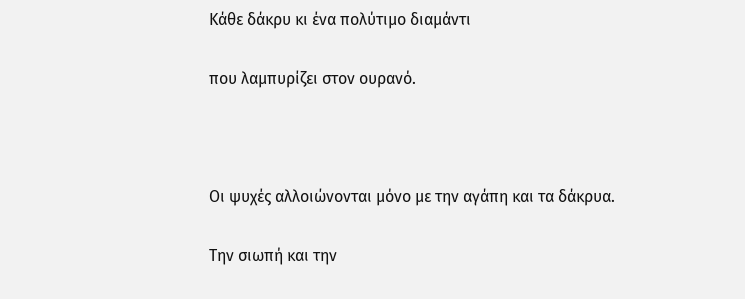Κάθε δάκρυ κι ένα πολύτιμο διαμάντι

που λαμπυρίζει στον ουρανό.



Οι ψυχές αλλοιώνονται μόνο με την αγάπη και τα δάκρυα.

Την σιωπή και την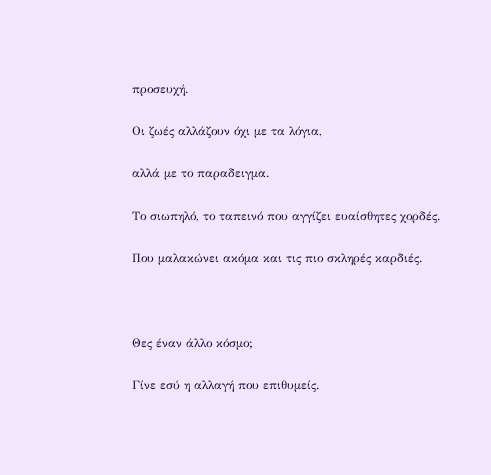προσευχή.

Οι ζωές αλλάζουν όχι με τα λόγια,

αλλά με το παραδειγμα.

Το σιωπηλό, το ταπεινό που αγγίζει ευαίσθητες χορδές.

Που μαλακώνει ακόμα και τις πιο σκληρές καρδιές.



Θες έναν άλλο κόσμο;

Γίνε εσύ η αλλαγή που επιθυμείς.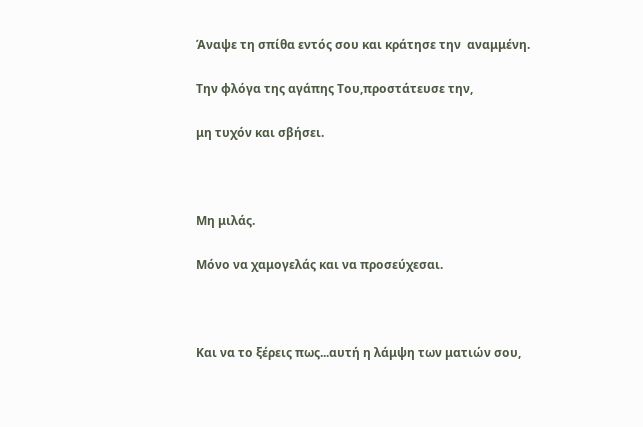Άναψε τη σπίθα εντός σου και κράτησε την  αναμμένη.

Την φλόγα της αγάπης Του,προστάτευσε την,

μη τυχόν και σβήσει.



Μη μιλάς.

Μόνο να χαμογελάς και να προσεύχεσαι.



Και να το ξέρεις πως...αυτή η λάμψη των ματιών σου,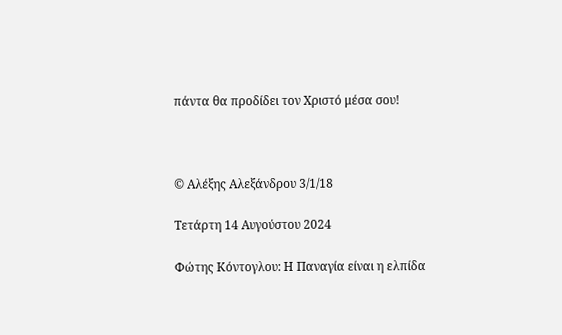πάντα θα προδίδει τον Χριστό μέσα σου!



© Αλέξης Αλεξάνδρου 3/1/18

Τετάρτη 14 Αυγούστου 2024

Φώτης Κόντογλου: Η Παναγία είναι η ελπίδα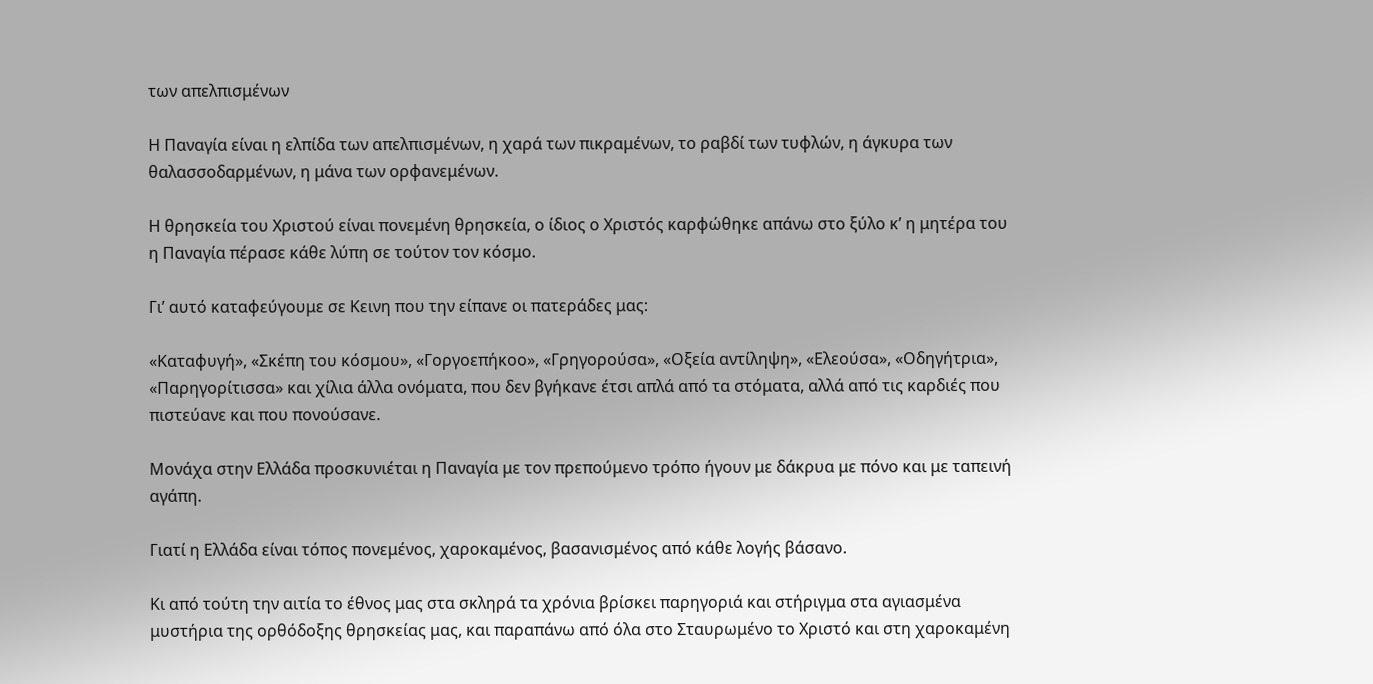των απελπισμένων

Η Παναγία είναι η ελπίδα των απελπισμένων, η χαρά των πικραμένων, το ραβδί των τυφλών, η άγκυρα των θαλασσοδαρμένων, η μάνα των ορφανεμένων.

Η θρησκεία του Χριστού είναι πονεμένη θρησκεία, ο ίδιος ο Χριστός καρφώθηκε απάνω στο ξύλο κ’ η μητέρα του η Παναγία πέρασε κάθε λύπη σε τούτον τον κόσμο.

Γι’ αυτό καταφεύγουμε σε Κεινη που την είπανε οι πατεράδες μας:

«Καταφυγή», «Σκέπη του κόσμου», «Γοργοεπήκοο», «Γρηγορούσα», «Οξεία αντίληψη», «Ελεούσα», «Οδηγήτρια», «Παρηγορίτισσα» και χίλια άλλα ονόματα, που δεν βγήκανε έτσι απλά από τα στόματα, αλλά από τις καρδιές που πιστεύανε και που πονούσανε.

Μονάχα στην Ελλάδα προσκυνιέται η Παναγία με τον πρεπούμενο τρόπο ήγουν με δάκρυα με πόνο και με ταπεινή αγάπη.

Γιατί η Ελλάδα είναι τόπος πονεμένος, χαροκαμένος, βασανισμένος από κάθε λογής βάσανο.

Κι από τούτη την αιτία το έθνος μας στα σκληρά τα χρόνια βρίσκει παρηγοριά και στήριγμα στα αγιασμένα μυστήρια της ορθόδοξης θρησκείας μας, και παραπάνω από όλα στο Σταυρωμένο το Χριστό και στη χαροκαμένη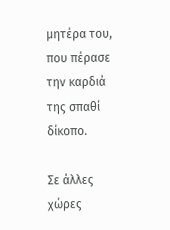μητέρα του, που πέρασε την καρδιά της σπαθί δίκοπο.

Σε άλλες χώρες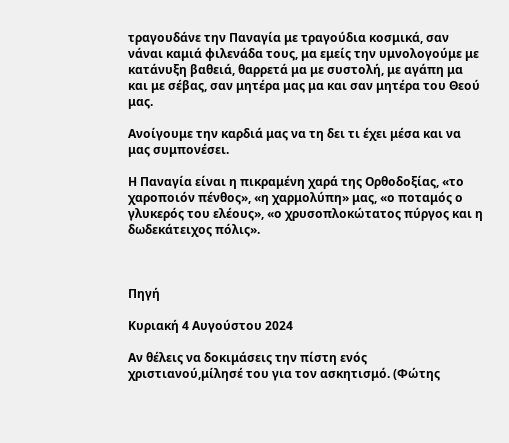τραγουδάνε την Παναγία με τραγούδια κοσμικά, σαν νάναι καμιά φιλενάδα τους, μα εμείς την υμνολογούμε με κατάνυξη βαθειά, θαρρετά μα με συστολή, με αγάπη μα και με σέβας, σαν μητέρα μας μα και σαν μητέρα του Θεού μας.

Ανοίγουμε την καρδιά μας να τη δει τι έχει μέσα και να μας συμπονέσει.

Η Παναγία είναι η πικραμένη χαρά της Ορθοδοξίας, «το χαροποιόν πένθος», «η χαρμολύπη» μας, «ο ποταμός ο γλυκερός του ελέους», «ο χρυσοπλοκώτατος πύργος και η δωδεκάτειχος πόλις».



Πηγή

Κυριακή 4 Αυγούστου 2024

Αν θέλεις να δοκιμάσεις την πίστη ενός χριστιανού,μίλησέ του για τον ασκητισμό. (Φώτης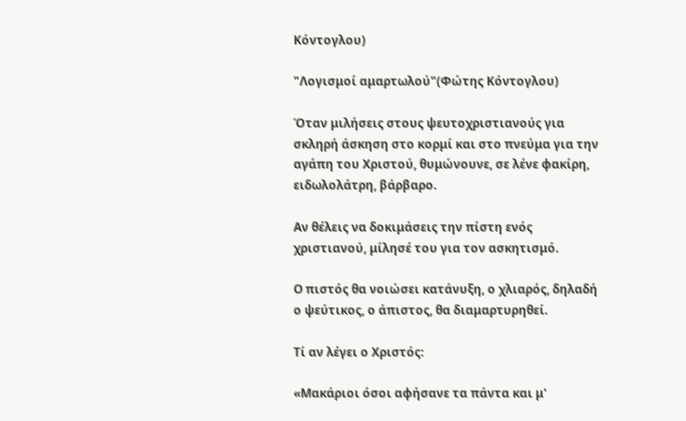Κόντογλου)

"Λογισμοί αμαρτωλού"(Φώτης Κόντογλου)

Όταν μιλήσεις στους ψευτοχριστιανούς για σκληρή άσκηση στο κορμί και στο πνεύμα για την αγάπη του Χριστού, θυμώνουνε, σε λένε φακίρη, ειδωλολάτρη, βάρβαρο.

Αν θέλεις να δοκιμάσεις την πίστη ενός χριστιανού, μίλησέ του για τον ασκητισμό.

Ο πιστός θα νοιώσει κατάνυξη, ο χλιαρός, δηλαδή ο ψεύτικος, ο άπιστος, θα διαμαρτυρηθεί.

Τί αν λέγει ο Χριστός:

«Μακάριοι όσοι αφήσανε τα πάντα και μ'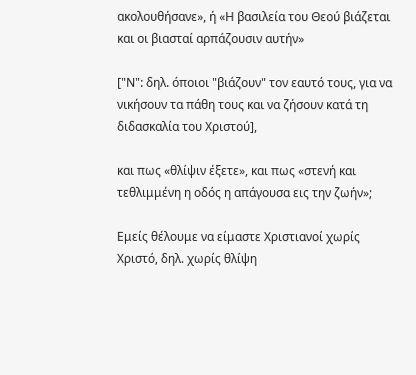ακολουθήσανε», ή «Η βασιλεία του Θεού βιάζεται και οι βιασταί αρπάζουσιν αυτήν»

["Ν": δηλ. όποιοι "βιάζουν" τον εαυτό τους, για να νικήσουν τα πάθη τους και να ζήσουν κατά τη διδασκαλία του Χριστού],

και πως «θλίψιν έξετε», και πως «στενή και τεθλιμμένη η οδός η απάγουσα εις την ζωήν»;

Εμείς θέλουμε να είμαστε Χριστιανοί χωρίς Χριστό, δηλ. χωρίς θλίψη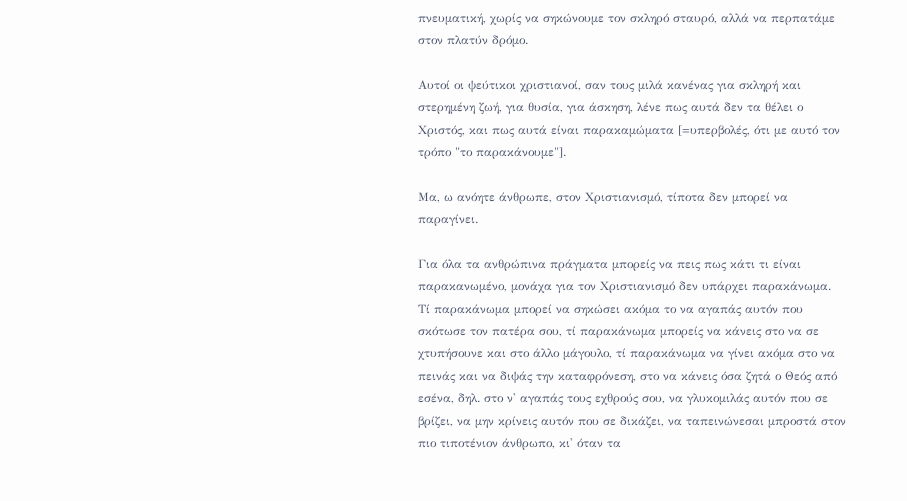πνευματική, χωρίς να σηκώνουμε τον σκληρό σταυρό, αλλά να περπατάμε στον πλατύν δρόμο.

Αυτοί οι ψεύτικοι χριστιανοί, σαν τους μιλά κανένας για σκληρή και στερημένη ζωή, για θυσία, για άσκηση, λένε πως αυτά δεν τα θέλει ο Χριστός, και πως αυτά είναι παρακαμώματα [=υπερβολές, ότι με αυτό τον τρόπο "το παρακάνουμε"].

Μα, ω ανόητε άνθρωπε, στον Χριστιανισμό, τίποτα δεν μπορεί να παραγίνει.

Για όλα τα ανθρώπινα πράγματα μπορείς να πεις πως κάτι τι είναι παρακανωμένο, μονάχα για τον Χριστιανισμό δεν υπάρχει παρακάνωμα.
Τί παρακάνωμα μπορεί να σηκώσει ακόμα το να αγαπάς αυτόν που σκότωσε τον πατέρα σου, τί παρακάνωμα μπορείς να κάνεις στο να σε χτυπήσουνε και στο άλλο μάγουλο, τί παρακάνωμα να γίνει ακόμα στο να πεινάς και να διψάς την καταφρόνεση, στο να κάνεις όσα ζητά ο Θεός από εσένα, δηλ. στο ν' αγαπάς τους εχθρούς σου, να γλυκομιλάς αυτόν που σε βρίζει, να μην κρίνεις αυτόν που σε δικάζει, να ταπεινώνεσαι μπροστά στον πιο τιποτένιον άνθρωπο, κι' όταν τα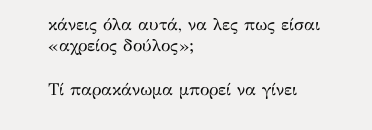κάνεις όλα αυτά, να λες πως είσαι «αχρείος δούλος»;

Τί παρακάνωμα μπορεί να γίνει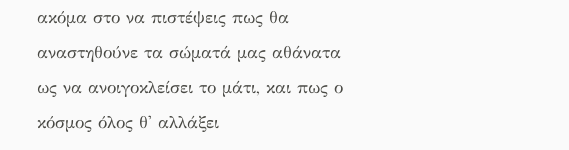ακόμα στο να πιστέψεις πως θα αναστηθούνε τα σώματά μας αθάνατα ως να ανοιγοκλείσει το μάτι, και πως ο κόσμος όλος θ' αλλάξει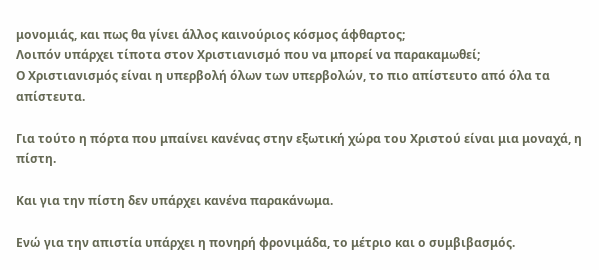μονομιάς, και πως θα γίνει άλλος καινούριος κόσμος άφθαρτος;
Λοιπόν υπάρχει τίποτα στον Χριστιανισμό που να μπορεί να παρακαμωθεί;
Ο Χριστιανισμός είναι η υπερβολή όλων των υπερβολών, το πιο απίστευτο από όλα τα απίστευτα.

Για τούτο η πόρτα που μπαίνει κανένας στην εξωτική χώρα του Χριστού είναι μια μοναχά, η πίστη.

Και για την πίστη δεν υπάρχει κανένα παρακάνωμα.

Ενώ για την απιστία υπάρχει η πονηρή φρονιμάδα, το μέτριο και ο συμβιβασμός.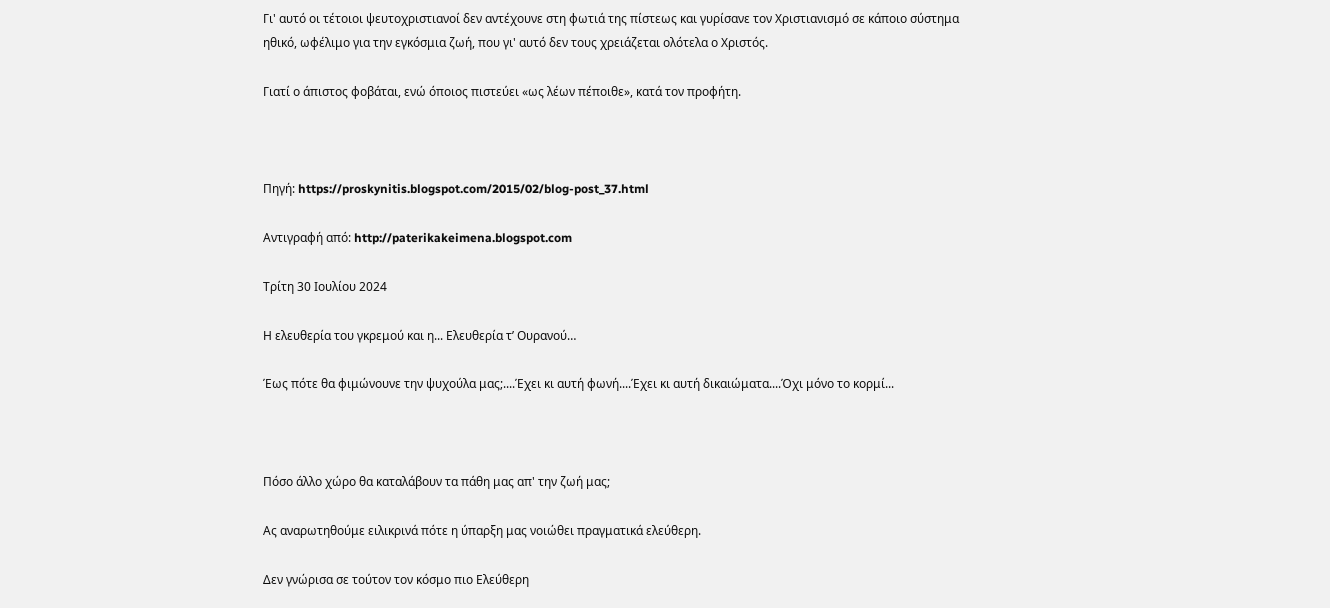Γι' αυτό οι τέτοιοι ψευτοχριστιανοί δεν αντέχουνε στη φωτιά της πίστεως και γυρίσανε τον Χριστιανισμό σε κάποιο σύστημα ηθικό, ωφέλιμο για την εγκόσμια ζωή, που γι' αυτό δεν τους χρειάζεται ολότελα ο Χριστός.

Γιατί ο άπιστος φοβάται, ενώ όποιος πιστεύει «ως λέων πέποιθε», κατά τον προφήτη.



Πηγή: https://proskynitis.blogspot.com/2015/02/blog-post_37.html

Αντιγραφή από: http://paterikakeimena.blogspot.com

Τρίτη 30 Ιουλίου 2024

Η ελευθερία του γκρεμού και η... Ελευθερία τ’ Ουρανού…

Έως πότε θα φιμώνουνε την ψυχούλα μας;....Έχει κι αυτή φωνή....Έχει κι αυτή δικαιώματα....Όχι μόνο το κορμί...



Πόσο άλλο χώρο θα καταλάβουν τα πάθη μας απ' την ζωή μας;

Ας αναρωτηθούμε ειλικρινά πότε η ύπαρξη μας νοιώθει πραγματικά ελεύθερη.

Δεν γνώρισα σε τούτον τον κόσμο πιο Ελεύθερη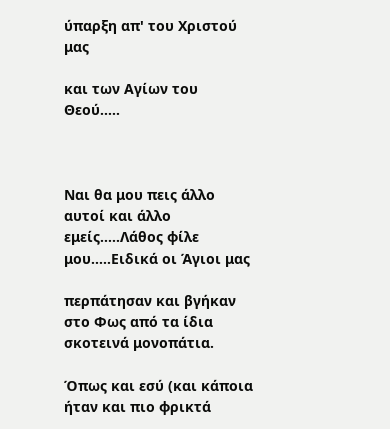ύπαρξη απ' του Χριστού μας

και των Αγίων του Θεού.....



Ναι θα μου πεις άλλο αυτοί και άλλο εμείς.....Λάθος φίλε μου.....Ειδικά οι Άγιοι μας

περπάτησαν και βγήκαν στο Φως από τα ίδια σκοτεινά μονοπάτια.

Όπως και εσύ (και κάποια ήταν και πιο φρικτά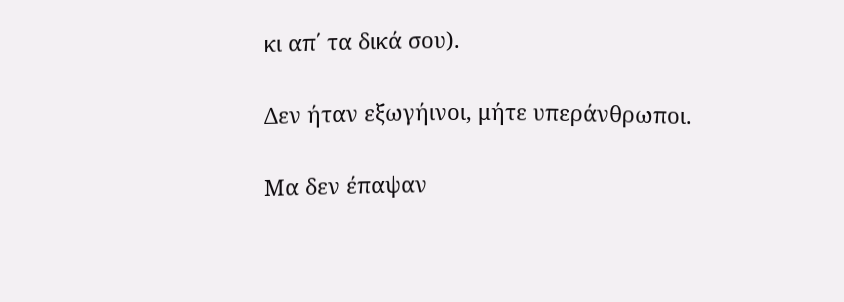κι απ΄ τα δικά σου).

Δεν ήταν εξωγήινοι, μήτε υπεράνθρωποι.

Μα δεν έπαψαν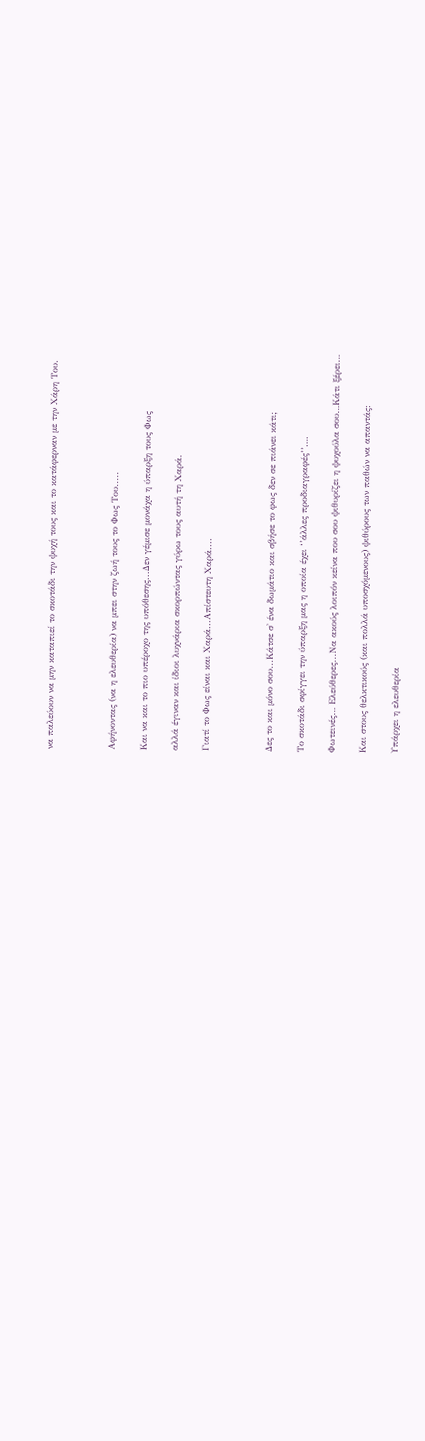να παλεύουν να μην καταπιεί το σκοτάδι την ψυχή τους και το κατάφερναν με την Χάρη Του.



Αφήνοντας (να η ελευθερία) να μπει στην ζωή τους το Φως Του.....

Και να και το πιο υπέροχο της υπόθεσης...Δεν γέμισε μονάχα η ύπαρξη τους Φως

αλλά έγιναν και ίδιοι λυχνάρια σκορπώντας γύρω τους αυτή τη Χαρά.

Γιατί το Φως είναι και Χαρά...Απίστευτη Χαρά....



Δες το και μόνο σου...Κάτσε σ' ένα δωμάτιο και σβήσε το φως δεν σε πιάνει κάτι;

Το σκοτάδι σφίγγει την ύπαρξη μας η οποία έχει ‘’άλλες προδιαγραφές’’….

Φωτεινές… Ελεύθερες...Να ακούς λοιπόν κείνα που σου ψιθυρίζει η ψυχούλα σου…Κάτι ξέρει…

Και στους θελκτικούς (και πολλά υποσχόμενους) ψιθύρους των παθών να απαντάς:

Υπάρχει η ελευθερία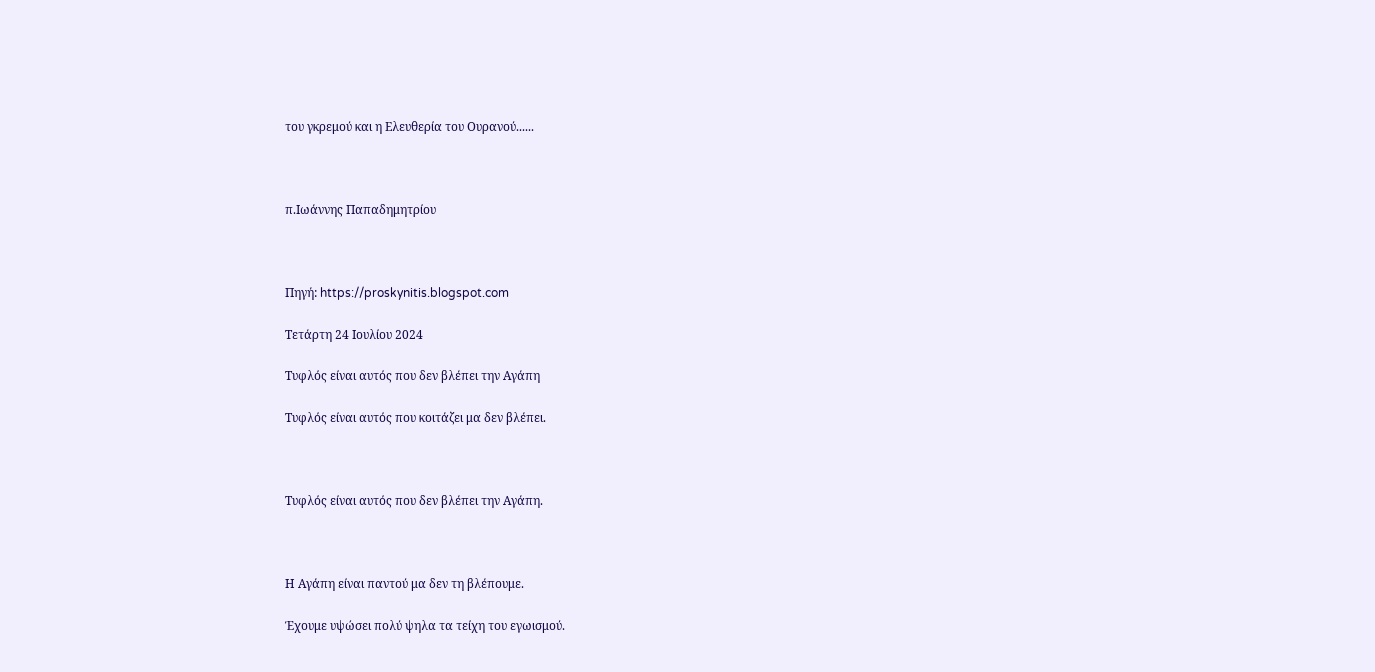του γκρεμού και η Ελευθερία του Ουρανού......



π.Ιωάννης Παπαδημητρίου



Πηγή: https://proskynitis.blogspot.com

Τετάρτη 24 Ιουλίου 2024

Τυφλός είναι αυτός που δεν βλέπει την Αγάπη

Τυφλός είναι αυτός που κοιτάζει μα δεν βλέπει.



Τυφλός είναι αυτός που δεν βλέπει την Αγάπη.



Η Αγάπη είναι παντού μα δεν τη βλέπουμε.

Έχουμε υψώσει πολύ ψηλα τα τείχη του εγωισμού.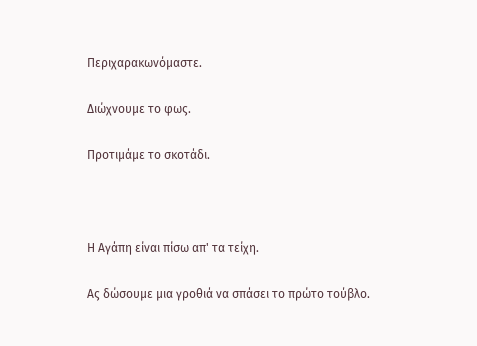Περιχαρακωνόμαστε.

Διώχνουμε το φως.

Προτιμάμε το σκοτάδι.



Η Αγάπη είναι πίσω απ' τα τείχη.

Ας δώσουμε μια γροθιά να σπάσει το πρώτο τούβλο.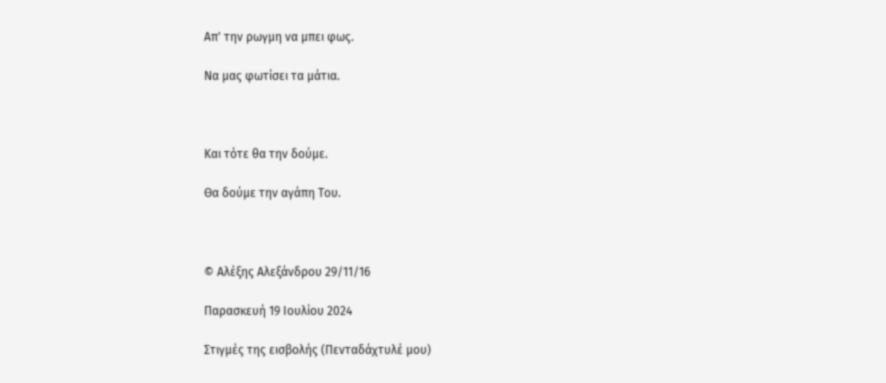Απ' την ρωγμη να μπει φως.

Να μας φωτίσει τα μάτια.



Και τότε θα την δούμε.

Θα δούμε την αγάπη Του.



© Αλέξης Αλεξάνδρου 29/11/16

Παρασκευή 19 Ιουλίου 2024

Στιγμές της εισβολής (Πενταδάχτυλέ μου)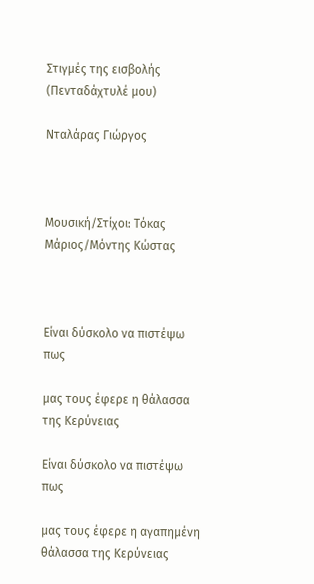Στιγμές της εισβολής (Πενταδάχτυλέ μου)

Νταλάρας Γιώργος



Μουσική/Στίχοι: Τόκας Μάριος/Μόντης Κώστας



Είναι δύσκολο να πιστέψω πως

μας τους έφερε η θάλασσα της Κερύνειας

Είναι δύσκολο να πιστέψω πως

μας τους έφερε η αγαπημένη θάλασσα της Κερύνειας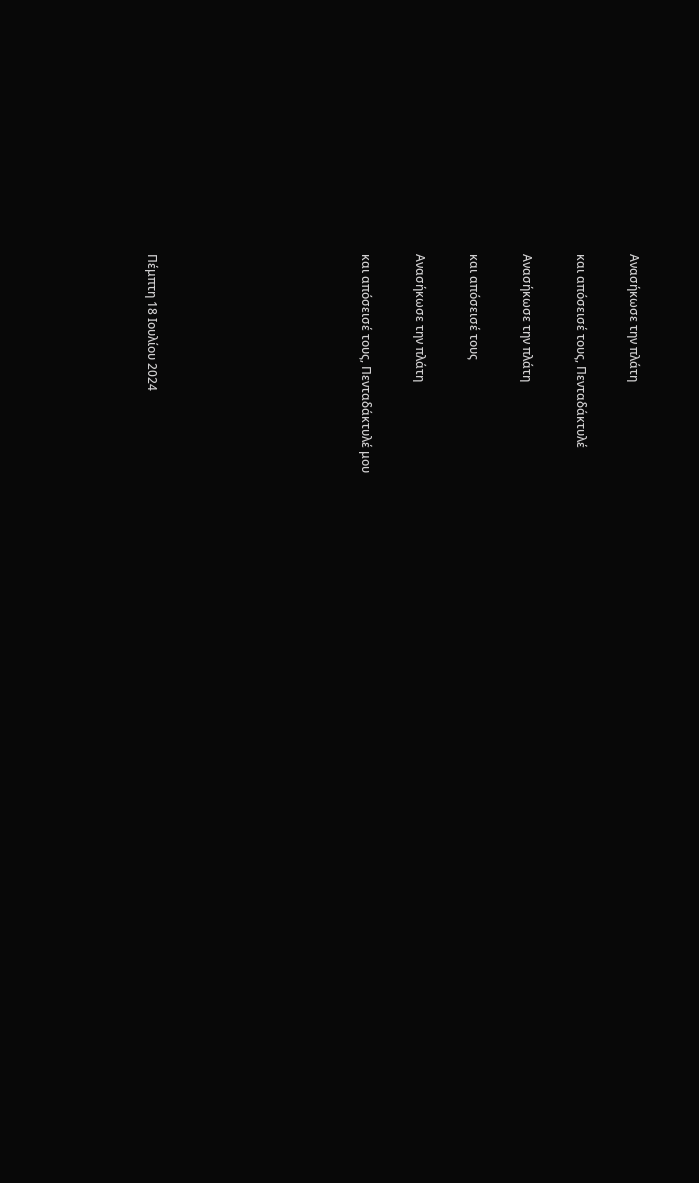Ανασήκωσε την πλάτη

και απόσεισέ τους, Πενταδάκτυλέ

Ανασήκωσε την πλάτη

και απόσεισέ τους

Ανασήκωσε την πλάτη

και απόσεισέ τους, Πενταδάκτυλέ μου







Πέμπτη 18 Ιουλίου 2024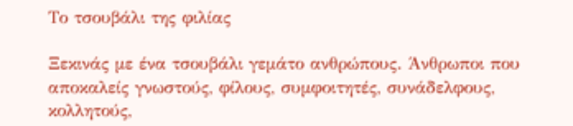Το τσουβάλι της φιλίας

Ξεκινάς με ένα τσουβάλι γεμάτο ανθρώπους. Άνθρωποι που αποκαλείς γνωστούς, φίλους, συμφοιτητές, συνάδελφους, κολλητούς,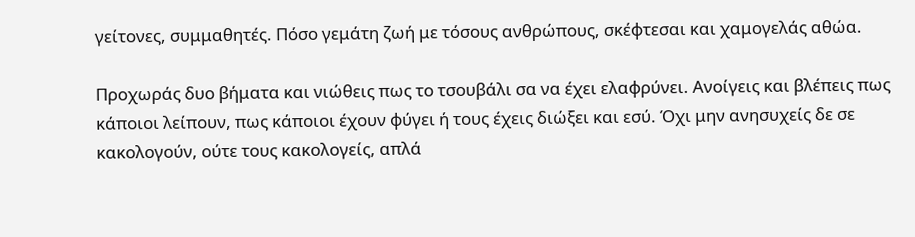γείτονες, συμμαθητές. Πόσο γεμάτη ζωή με τόσους ανθρώπους, σκέφτεσαι και χαμογελάς αθώα.

Προχωράς δυο βήματα και νιώθεις πως το τσουβάλι σα να έχει ελαφρύνει. Ανοίγεις και βλέπεις πως κάποιοι λείπουν, πως κάποιοι έχουν φύγει ή τους έχεις διώξει και εσύ. Όχι μην ανησυχείς δε σε κακολογούν, ούτε τους κακολογείς, απλά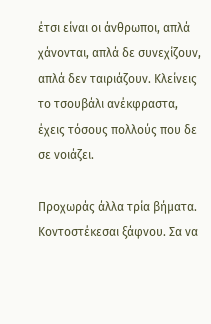έτσι είναι οι άνθρωποι, απλά χάνονται, απλά δε συνεχίζουν, απλά δεν ταιριάζουν. Κλείνεις το τσουβάλι ανέκφραστα, έχεις τόσους πολλούς που δε σε νοιάζει.

Προχωράς άλλα τρία βήματα. Κοντοστέκεσαι ξάφνου. Σα να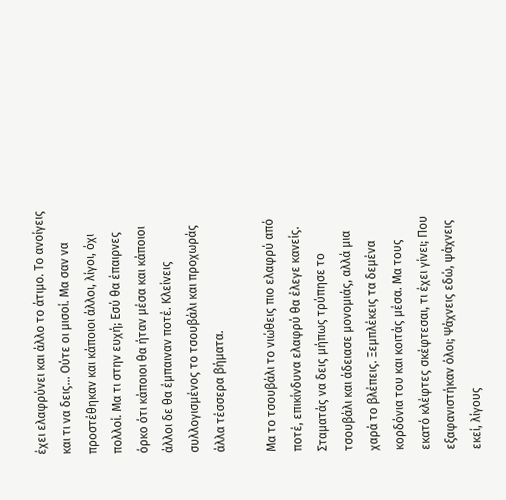έχει ελαφρύνει και άλλο το άτιμο. Το ανοίγεις και τι να δεις… Ούτε οι μισοί. Μα σαν να προστέθηκαν και κάποιοι άλλοι, λίγοι, όχι πολλοί. Μα τι στην ευχή; Εσύ θα έπαιρνες όρκο ότι κάποιοι θα ήταν μέσα και κάποιοι άλλοι δε θα έμπαιναν ποτέ. Κλείνεις συλλογισμένος το τσουβάλι και προχωράς άλλα τέσσερα βήματα.

Μα το τσουβάλι το νιώθεις πιο ελαφρύ από ποτέ, επικίνδυνα ελαφρύ θα έλεγε κανείς. Σταματάς να δεις μήπως τρύπησε το τσουβάλι και άδειασε μονομιάς, αλλά μια χαρά το βλέπεις. Ξεμπλέκεις τα δεμένα κορδόνια του και κοιτάς μέσα. Μα τους εκατό κλέφτες σκέφτεσαι, τι έχει γίνει; Που εξαφανιστήκαν όλοι; Ψάχνεις εδώ, ψάχνεις εκεί, λίγους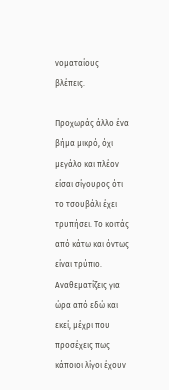νοματαίους βλέπεις.

Προχωράς άλλο ένα βήμα μικρό, όχι μεγάλο και πλέον είσαι σίγουρος ότι το τσουβάλι έχει τρυπήσει. Το κοιτάς από κάτω και όντως είναι τρύπιο. Αναθεματίζεις για ώρα από εδώ και εκεί, μέχρι που προσέχεις πως κάποιοι λίγοι έχουν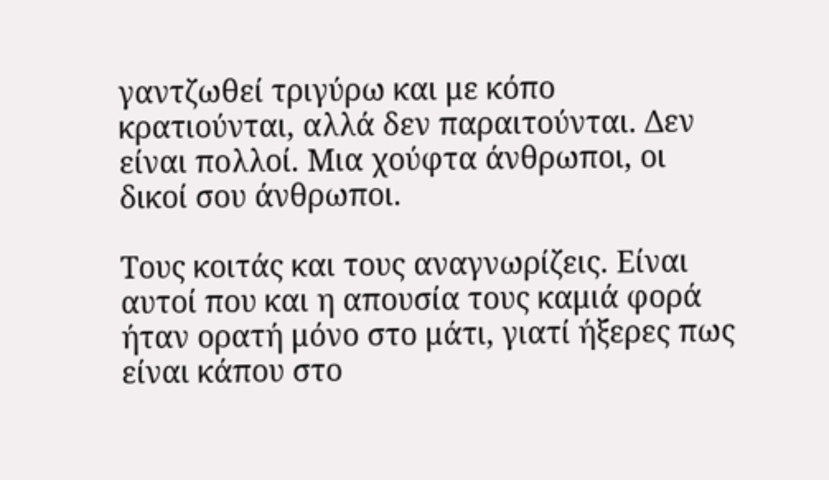γαντζωθεί τριγύρω και με κόπο κρατιούνται, αλλά δεν παραιτούνται. Δεν είναι πολλοί. Μια χούφτα άνθρωποι, οι δικοί σου άνθρωποι.

Τους κοιτάς και τους αναγνωρίζεις. Είναι αυτοί που και η απουσία τους καμιά φορά ήταν ορατή μόνο στο μάτι, γιατί ήξερες πως είναι κάπου στο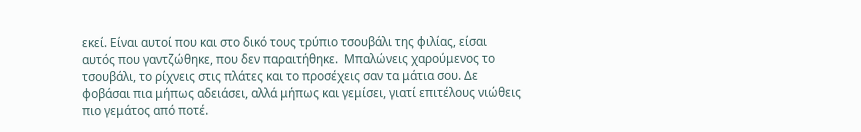εκεί. Είναι αυτοί που και στο δικό τους τρύπιο τσουβάλι της φιλίας, είσαι αυτός που γαντζώθηκε, που δεν παραιτήθηκε.  Μπαλώνεις χαρούμενος το τσουβάλι, το ρίχνεις στις πλάτες και το προσέχεις σαν τα μάτια σου. Δε φοβάσαι πια μήπως αδειάσει, αλλά μήπως και γεμίσει, γιατί επιτέλους νιώθεις πιο γεμάτος από ποτέ.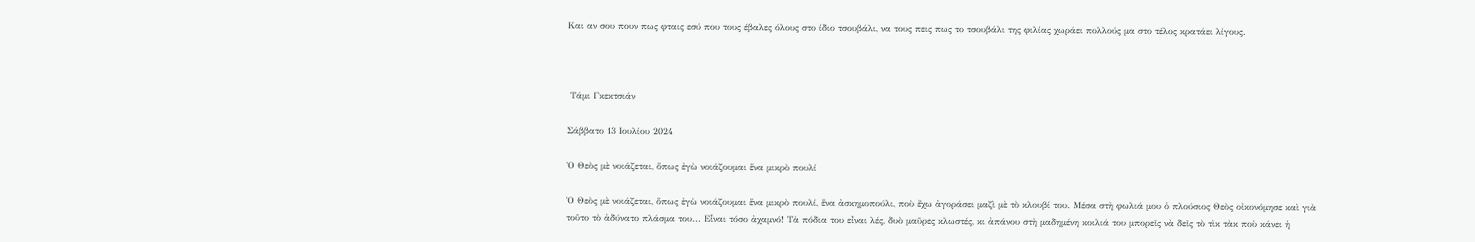Και αν σου πουν πως φταις εσύ που τους έβαλες όλους στο ίδιο τσουβάλι, να τους πεις πως το τσουβάλι της φιλίας χωράει πολλούς μα στο τέλος κρατάει λίγους.



 Τάμι Γκεκτσιάν

Σάββατο 13 Ιουλίου 2024

Ὁ Θεὸς μὲ νοιάζεται, ὅπως ἐγὼ νοιάζουμαι ἕνα μικρὸ πουλί

Ὁ Θεὸς μὲ νοιάζεται, ὅπως ἐγὼ νοιάζουμαι ἕνα μικρὸ πουλί, ἕνα ἀσκημοπούλι, ποὺ ἔχω ἀγοράσει μαζὶ μὲ τὸ κλουβί του. Μέσα στὴ φωλιά μου ὁ πλούσιος Θεὸς οἰκονόμησε καὶ γιὰ τοῦτο τὸ ἀδύνατο πλάσμα του... Εἶναι τόσο ἀχαμνό! Τὰ πόδια του εἶναι λές, δυὸ μαῦρες κλωστές, κι ἀπάνου στὴ μαδημένη κοιλιά του μπορεῖς νὰ δεῖς τὸ τὶκ τὰκ ποὺ κάνει ἡ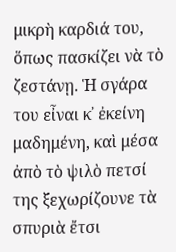μικρὴ καρδιά του, ὅπως πασκίζει νὰ τὸ ζεστάνῃ. Ἡ σγάρα του εἶναι κ᾿ ἐκείνη μαδημένη, καὶ μέσα ἀπὸ τὸ ψιλὸ πετσί της ξεχωρίζουνε τὰ σπυριὰ ἔτσι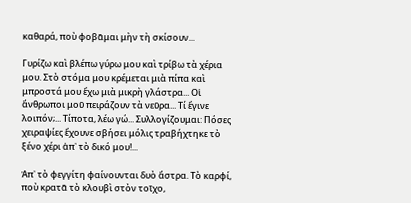καθαρά, ποὺ φοβᾶμαι μὴν τὴ σκίσουν...

Γυρίζω καὶ βλέπω γύρω μου καὶ τρίβω τὰ χέρια μου. Στὸ στόμα μου κρέμεται μιὰ πίπα καὶ μπροστά μου ἔχω μιὰ μικρὴ γλάστρα... Οἱ ἄνθρωποι μοῦ πειράζουν τὰ νεῦρα... Τί ἔγινε λοιπόν;... Τίποτα, λέω γώ... Συλλογίζουμαι: Πόσες χειραψίες ἔχουνε σβήσει μόλις τραβήχτηκε τὸ ξένο χέρι ἀπ᾿ τὸ δικό μου!...

Ἀπ᾿ τὸ φεγγίτη φαίνουνται δυὸ ἄστρα. Τὸ καρφί, ποὺ κρατᾶ τὸ κλουβὶ στὸν τοῖχο,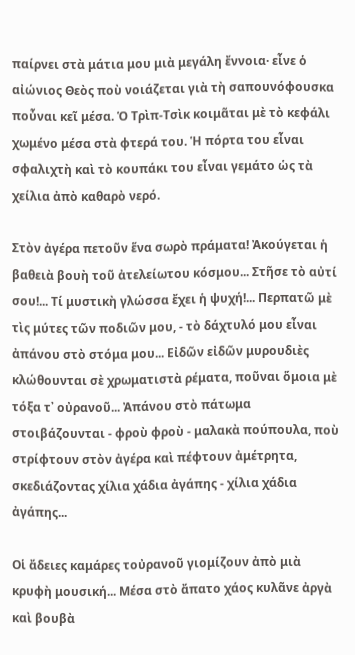παίρνει στὰ μάτια μου μιὰ μεγάλη ἔννοια· εἶνε ὁ αἰώνιος Θεὸς ποὺ νοιάζεται γιὰ τὴ σαπουνόφουσκα ποὖναι κεῖ μέσα. Ὁ Τρὶπ-Τσὶκ κοιμᾶται μὲ τὸ κεφάλι χωμένο μέσα στὰ φτερά του. Ἡ πόρτα του εἶναι σφαλιχτὴ καὶ τὸ κουπάκι του εἶναι γεμάτο ὡς τὰ χείλια ἀπὸ καθαρὸ νερό.

Στὸν ἀγέρα πετοῦν ἕνα σωρὸ πράματα! Ἀκούγεται ἡ βαθειὰ βουὴ τοῦ ἀτελείωτου κόσμου... Στῆσε τὸ αὐτί σου!... Τί μυστικὴ γλώσσα ἔχει ἡ ψυχή!... Περπατῶ μὲ τὶς μύτες τῶν ποδιῶν μου, - τὸ δάχτυλό μου εἶναι ἀπάνου στὸ στόμα μου... Εἰδῶν εἰδῶν μυρουδιὲς κλώθουνται σὲ χρωματιστὰ ρέματα, ποῦναι ὅμοια μὲ τόξα τ᾿ οὐρανοῦ... Ἀπάνου στὸ πάτωμα στοιβάζουνται - φροὺ φροὺ - μαλακὰ πούπουλα, ποὺ στρίφτουν στὸν ἀγέρα καὶ πέφτουν ἀμέτρητα, σκεδιάζοντας χίλια χάδια ἀγάπης - χίλια χάδια ἀγάπης...

Οἱ ἄδειες καμάρες τοὐρανοῦ γιομίζουν ἀπὸ μιὰ κρυφὴ μουσική... Μέσα στὸ ἄπατο χάος κυλᾶνε ἀργὰ καὶ βουβὰ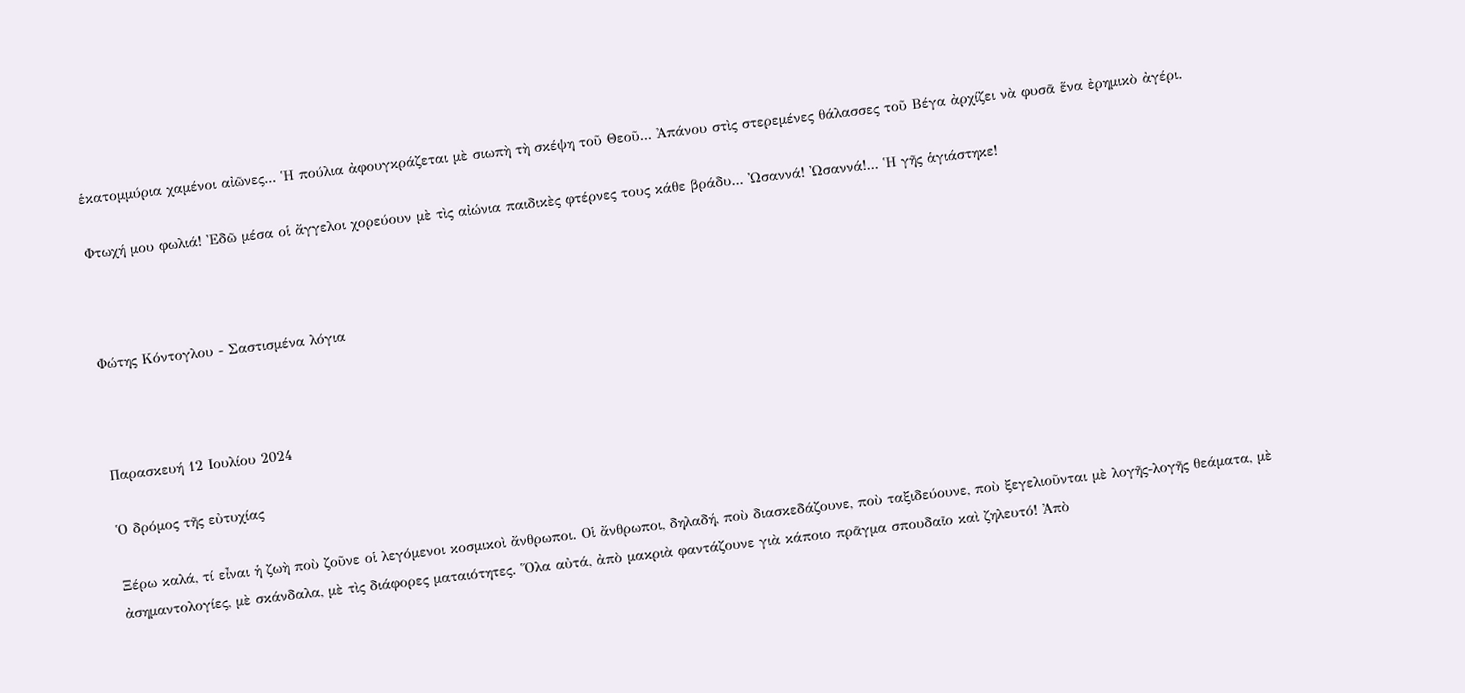ἑκατομμύρια χαμένοι αἰῶνες... Ἡ πούλια ἀφουγκράζεται μὲ σιωπὴ τὴ σκέψη τοῦ Θεοῦ... Ἀπάνου στὶς στερεμένες θάλασσες τοῦ Βέγα ἀρχίζει νὰ φυσᾶ ἕνα ἐρημικὸ ἀγέρι.

Φτωχή μου φωλιά! Ἐδῶ μέσα οἱ ἄγγελοι χορεύουν μὲ τὶς αἰώνια παιδικὲς φτέρνες τους κάθε βράδυ... Ὠσαννά! Ὠσαννά!... Ἡ γῆς ἁγιάστηκε!



Φώτης Κόντογλου - Σαστισμένα λόγια



Παρασκευή 12 Ιουλίου 2024

Ὁ δρόμος τῆς εὐτυχίας

Ξέρω καλά, τί εἶναι ἡ ζωὴ ποὺ ζοῦνε οἱ λεγόμενοι κοσμικοὶ ἄνθρωποι. Οἱ ἄνθρωποι, δηλαδή, ποὺ διασκεδάζουνε, ποὺ ταξιδεύουνε, ποὺ ξεγελιοῦνται μὲ λογῆς-λογῆς θεάματα, μὲ ἀσημαντολογίες, μὲ σκάνδαλα, μὲ τὶς διάφορες ματαιότητες. Ὅλα αὐτά, ἀπὸ μακριὰ φαντάζουνε γιὰ κάποιο πρᾶγμα σπουδαῖο καὶ ζηλευτό! Ἀπὸ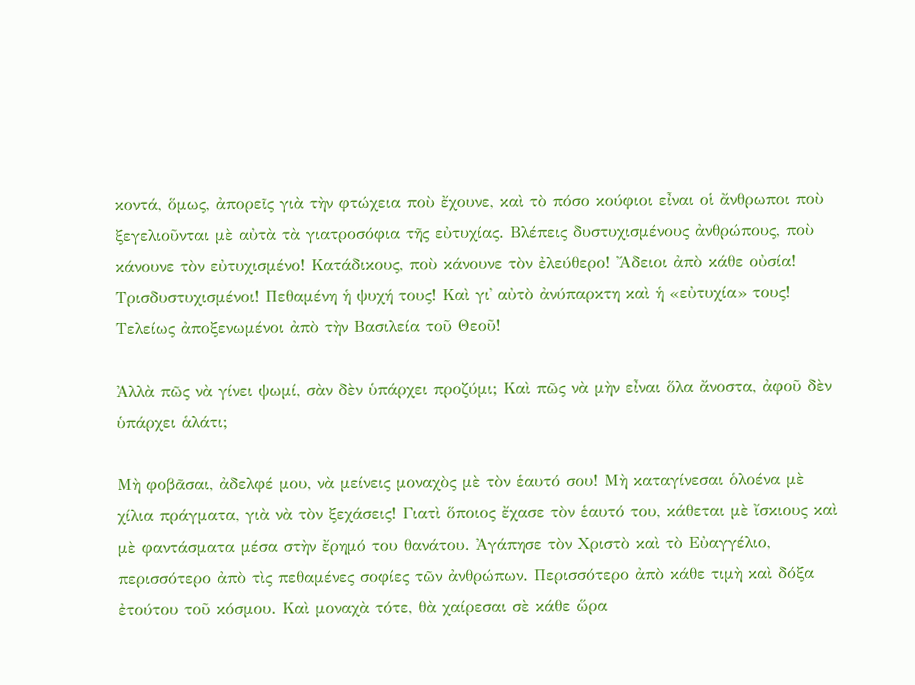κοντά, ὅμως, ἀπορεῖς γιὰ τὴν φτώχεια ποὺ ἔχουνε, καὶ τὸ πόσο κούφιοι εἶναι οἱ ἄνθρωποι ποὺ ξεγελιοῦνται μὲ αὐτὰ τὰ γιατροσόφια τῆς εὐτυχίας. Βλέπεις δυστυχισμένους ἀνθρώπους, ποὺ κάνουνε τὸν εὐτυχισμένο! Κατάδικους, ποὺ κάνουνε τὸν ἐλεύθερο! Ἄδειοι ἀπὸ κάθε οὐσία! Τρισδυστυχισμένοι! Πεθαμένη ἡ ψυχή τους! Καὶ γι᾿ αὐτὸ ἀνύπαρκτη καὶ ἡ «εὐτυχία» τους! Τελείως ἀποξενωμένοι ἀπὸ τὴν Βασιλεία τοῦ Θεοῦ!

Ἀλλὰ πῶς νὰ γίνει ψωμί, σὰν δὲν ὑπάρχει προζύμι; Καὶ πῶς νὰ μὴν εἶναι ὅλα ἄνοστα, ἀφοῦ δὲν ὑπάρχει ἁλάτι;

Μὴ φοβᾶσαι, ἀδελφέ μου, νὰ μείνεις μοναχὸς μὲ τὸν ἑαυτό σου! Μὴ καταγίνεσαι ὁλοένα μὲ χίλια πράγματα, γιὰ νὰ τὸν ξεχάσεις! Γιατὶ ὅποιος ἔχασε τὸν ἑαυτό του, κάθεται μὲ ἴσκιους καὶ μὲ φαντάσματα μέσα στὴν ἔρημό του θανάτου. Ἀγάπησε τὸν Χριστὸ καὶ τὸ Εὐαγγέλιο, περισσότερο ἀπὸ τὶς πεθαμένες σοφίες τῶν ἀνθρώπων. Περισσότερο ἀπὸ κάθε τιμὴ καὶ δόξα ἐτούτου τοῦ κόσμου. Καὶ μοναχὰ τότε, θὰ χαίρεσαι σὲ κάθε ὥρα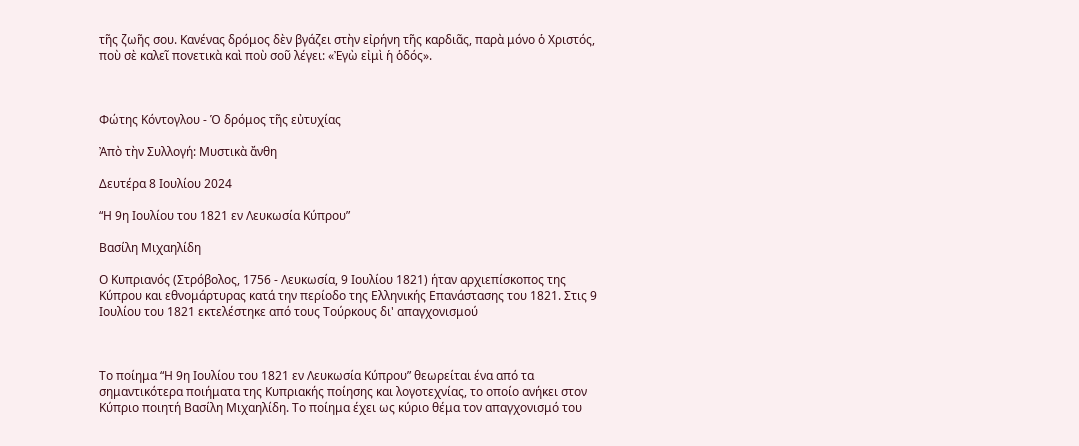τῆς ζωῆς σου. Κανένας δρόμος δὲν βγάζει στὴν εἰρήνη τῆς καρδιᾶς, παρὰ μόνο ὁ Χριστός, ποὺ σὲ καλεῖ πονετικὰ καὶ ποὺ σοῦ λέγει: «Ἐγὼ εἰμὶ ἡ ὁδός».



Φώτης Κόντογλου - Ὁ δρόμος τῆς εὐτυχίας

Ἀπὸ τὴν Συλλογή: Μυστικὰ ἄνθη

Δευτέρα 8 Ιουλίου 2024

“Η 9η Ιουλίου του 1821 εν Λευκωσία Κύπρου”

Βασίλη Μιχαηλίδη

Ο Κυπριανός (Στρόβολος, 1756 - Λευκωσία, 9 Ιουλίου 1821) ήταν αρχιεπίσκοπος της Κύπρου και εθνομάρτυρας κατά την περίοδο της Ελληνικής Επανάστασης του 1821. Στις 9 Ιουλίου του 1821 εκτελέστηκε από τους Τούρκους δι' απαγχονισμού



Το ποίημα “Η 9η Ιουλίου του 1821 εν Λευκωσία Κύπρου” θεωρείται ένα από τα σημαντικότερα ποιήματα της Κυπριακής ποίησης και λογοτεχνίας, το οποίο ανήκει στον Κύπριο ποιητή Βασίλη Μιχαηλίδη. Το ποίημα έχει ως κύριο θέμα τον απαγχονισμό του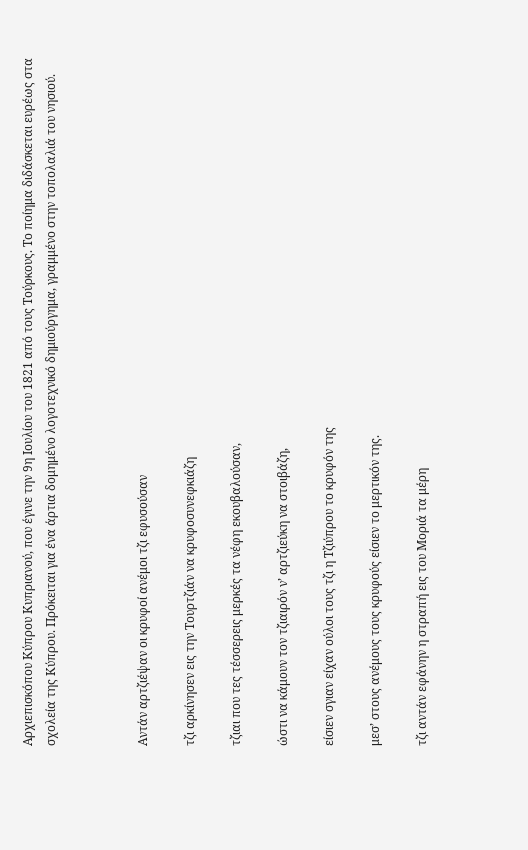Αρχιεπισκόπου Κύπρου Κυπριανού, που έγινε την 9η Ιουλίου του 1821 από τους Τούρκους. Το ποίημα διδάσκεται ευρέως στα σχολεία της Κύπρου. Πρόκειται για ένα άρτια δομημένο λογοτεχνικό δημιούργημα, γραμμένο στην τοπολαλιά του νησιού.



Aντάν αρτζιέψαν οι κρυφοί ανέμοι τζι εφυσούσαν

τζι αρκίνησεν εις την Τουρτζιάν να κρυφοσυνεφκιάζη

τζιαι που τες τέσσερεις μερκές τα νέφη εκουβαλούσαν,

ώστι να κάμουν τον τζιαιρόν ν’ αρτζιεύκη να στοιβάζη,

είσιεν σγιαν είχαν ούλοι τους τζι η Τζιύπρου το κρυφόν της

μεσ’ στους ανέμους τους κρυφούς είσιεν το μερτικόν της.

τζι αντάν εφάνην η στραπή εις του Μοριά τα μέρη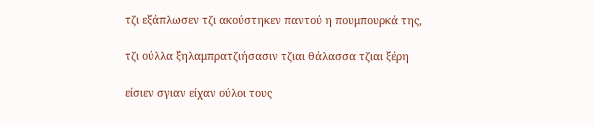τζι εξάπλωσεν τζι ακούστηκεν παντού η πουμπουρκά της,

τζι ούλλα ξηλαμπρατζιήσασιν τζιαι θάλασσα τζιαι ξέρη

είσιεν σγιαν είχαν ούλοι τους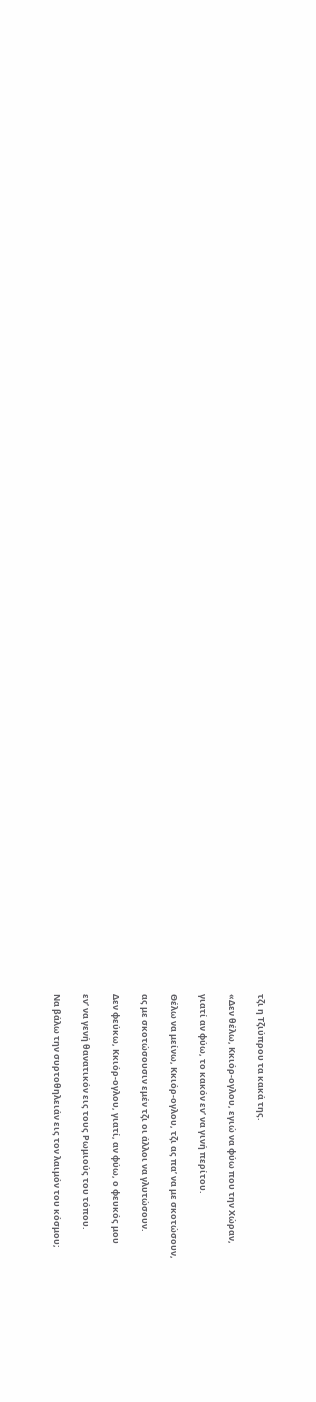τζι η Τζιύπρου τα κακά της.

«Δεν θέλω, Κκιόρ-ογλου, εγιώ να φύω που την Χώραν,

γιατί αν φύω, το κακόν εν’ να γινή περίτου.

Θέλω να μείνω, Κκιόρ-ογλου, τζι ας πα’ να με σκοτώσουν,

ας με σκοτώσουσιν εμέν τζι οι άλλοι να γλυτώσουν.

Δεν φεύκω, Κκιόρ-ογλου, γιατί, αν φύω, ο φευκός μου

εν’ να γενή θανατικόν εις τους Ρωμιούς του τόπου.

Να βάλω την συρτοθηλειάν εις τον λαιμόν του κόσμου;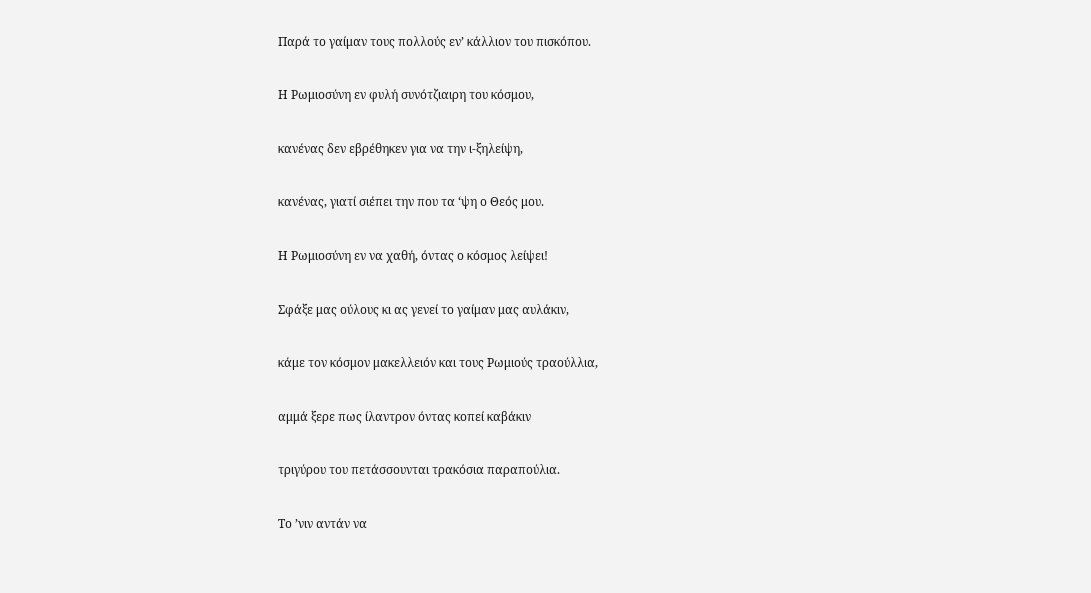Παρά το γαίμαν τους πολλούς εν’ κάλλιον του πισκόπου.

Η Ρωμιοσύνη εν φυλή συνότζιαιρη του κόσμου,

κανένας δεν εβρέθηκεν για να την ι-ξηλείψη,

κανένας, γιατί σιέπει την που τα ‘ψη ο Θεός μου.

Η Ρωμιοσύνη εν να χαθή, όντας ο κόσμος λείψει!

Σφάξε μας ούλους κι ας γενεί το γαίμαν μας αυλάκιν,

κάμε τον κόσμον μακελλειόν και τους Ρωμιούς τραούλλια,

αμμά ξερε πως ίλαντρον όντας κοπεί καβάκιν

τριγύρου του πετάσσουνται τρακόσια παραπούλια.

Το ’νιν αντάν να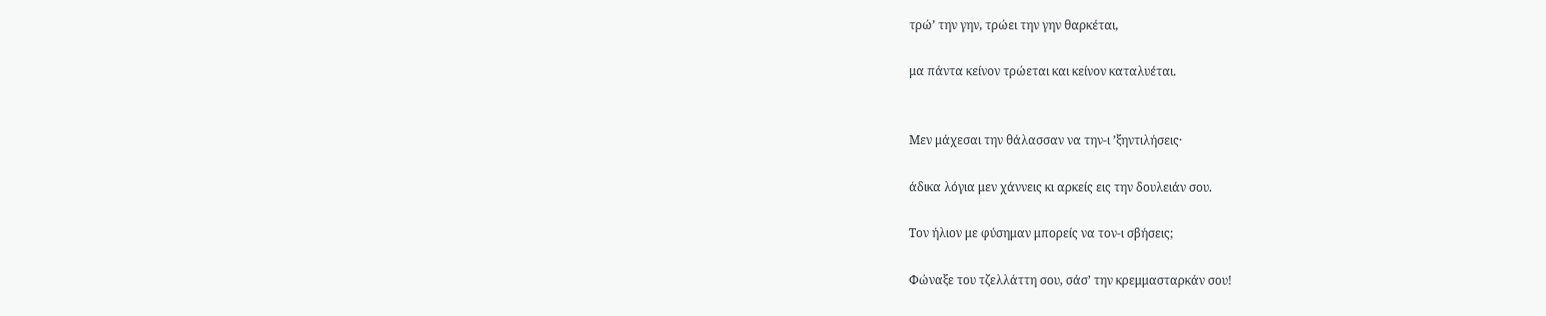τρώ’ την γην, τρώει την γην θαρκέται,

μα πάντα κείνον τρώεται και κείνον καταλυέται.


Μεν μάχεσαι την θάλασσαν να την-ι ’ξηντιλήσεις·

άδικα λόγια μεν χάννεις κι αρκείς εις την δουλειάν σου.

Τον ήλιον με φύσημαν μπορείς να τον-ι σβήσεις;

Φώναξε του τζελλάττη σου, σάσ’ την κρεμμασταρκάν σου!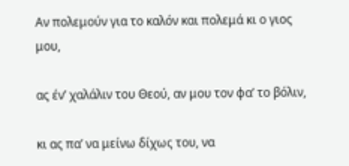Αν πολεμούν για το καλόν και πολεμά κι ο γιος μου,

ας έν’ χαλάλιν του Θεού, αν μου τον φα’ το βόλιν,

κι ας πα’ να μείνω δίχως του, να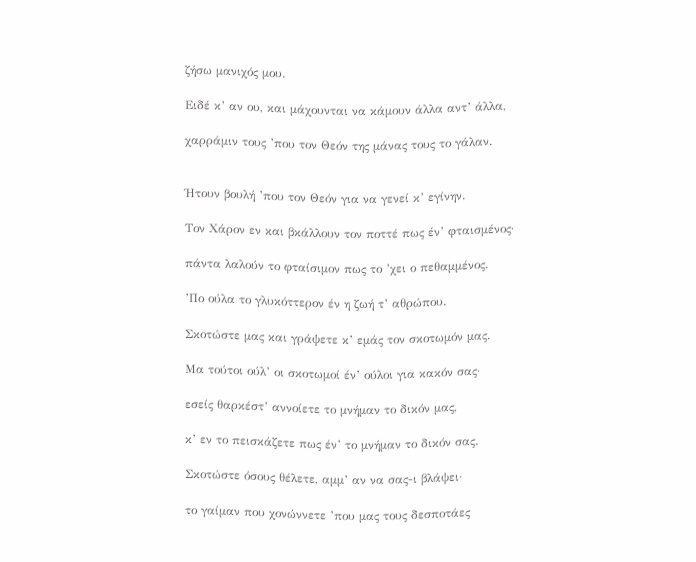ζήσω μανιχός μου.

Ειδέ κ’ αν ου, και μάχουνται να κάμουν άλλα αντ’ άλλα,

χαρράμιν τους ’που τον Θεόν της μάνας τους το γάλαν.


Ήτουν βουλή ’που τον Θεόν για να γενεί κ’ εγίνην.

Τον Χάρον εν και βκάλλουν τον ποττέ πως έν’ φταισμένος·

πάντα λαλούν το φταίσιμον πως το ’χει ο πεθαμμένος.

’Πο ούλα το γλυκόττερον έν η ζωή τ’ αθρώπου.

Σκοτώστε μας και γράψετε κ’ εμάς τον σκοτωμόν μας.

Μα τούτοι ούλ’ οι σκοτωμοί έν’ ούλοι για κακόν σας·

εσείς θαρκέστ’ αννοίετε το μνήμαν το δικόν μας,

κ’ εν το πεισκάζετε πως έν’ το μνήμαν το δικόν σας.

Σκοτώστε όσους θέλετε, αμμ’ αν να σας-ι βλάψει·

το γαίμαν που χονώννετε ’που μας τους δεσποτάες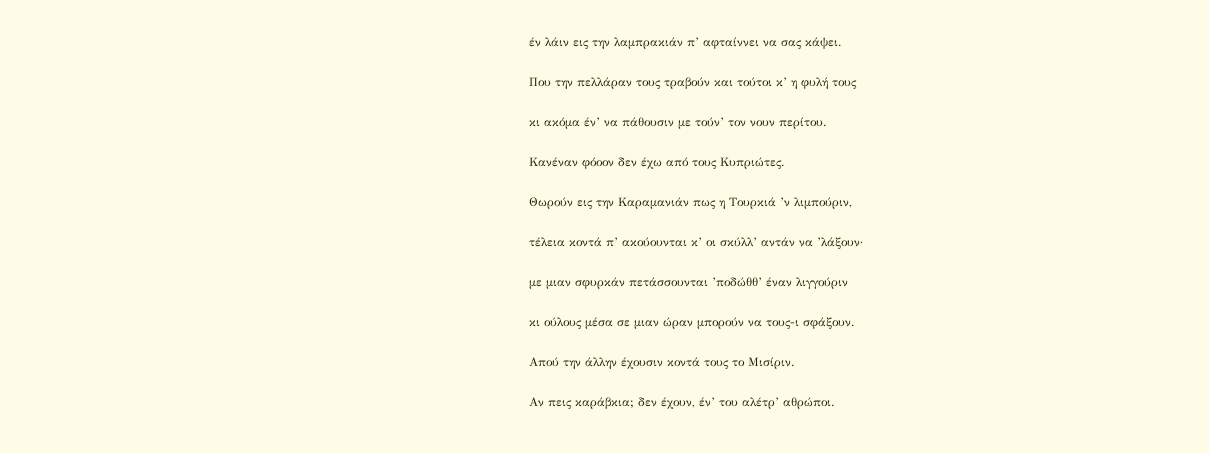έν λάιν εις την λαμπρακιάν π’ αφταίννει να σας κάψει.

Που την πελλάραν τους τραβούν και τούτοι κ’ η φυλή τους

κι ακόμα έν’ να πάθουσιν με τούν’ τον νουν περίτου.

Κανέναν φόοον δεν έχω από τους Κυπριώτες.

Θωρούν εις την Καραμανιάν πως η Τουρκιά ’ν λιμπούριν,

τέλεια κοντά π’ ακούουνται κ’ οι σκύλλ’ αντάν να ’λάξουν·

με μιαν σφυρκάν πετάσσουνται ’ποδώθθ’ έναν λιγγούριν

κι ούλους μέσα σε μιαν ώραν μπορούν να τους-ι σφάξουν.

Απού την άλλην έχουσιν κοντά τους το Μισίριν.

Αν πεις καράβκια; δεν έχουν, έν’ του αλέτρ’ αθρώποι.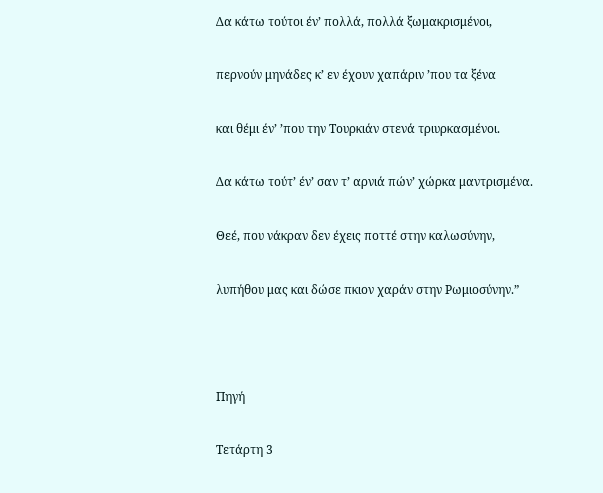Δα κάτω τούτοι έν’ πολλά, πολλά ξωμακρισμένοι,

περνούν μηνάδες κ’ εν έχουν χαπάριν ’που τα ξένα

και θέμι έν’ ’που την Τουρκιάν στενά τριυρκασμένοι.

Δα κάτω τούτ’ έν’ σαν τ’ αρνιά πών’ χώρκα μαντρισμένα.

Θεέ, που νάκραν δεν έχεις ποττέ στην καλωσύνην,

λυπήθου μας και δώσε πκιον χαράν στην Ρωμιοσύνην.”



Πηγή

Τετάρτη 3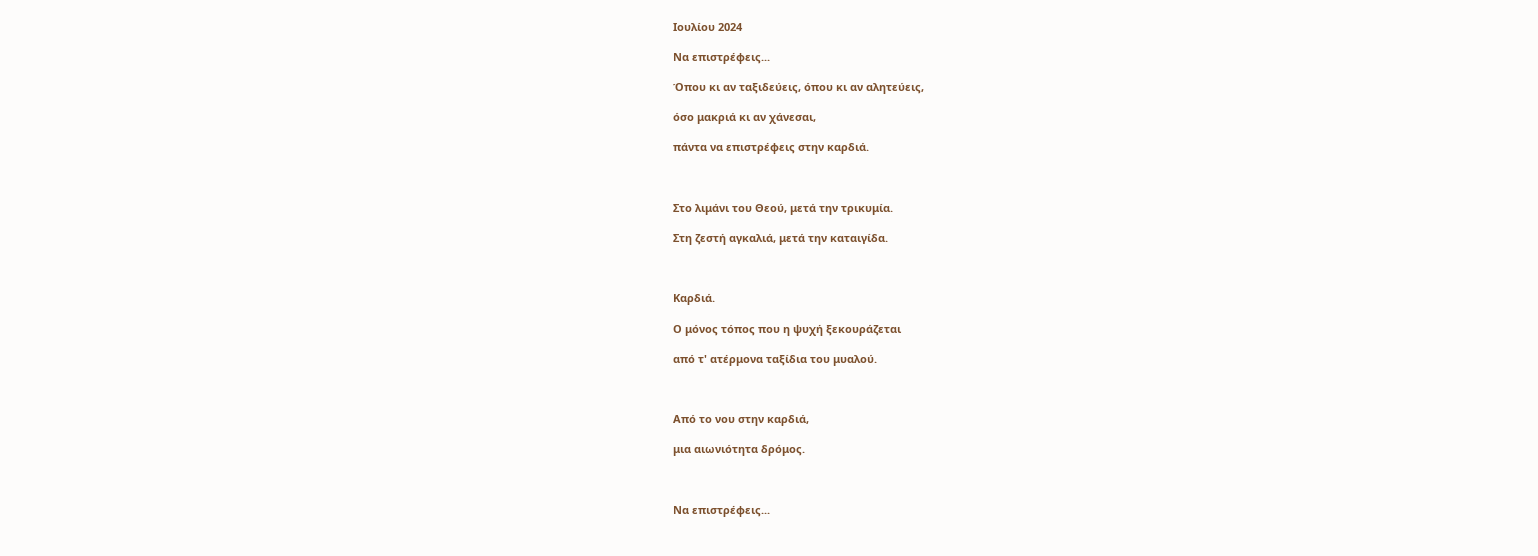Ιουλίου 2024

Να επιστρέφεις...

Όπου κι αν ταξιδεύεις, όπου κι αν αλητεύεις,

όσο μακριά κι αν χάνεσαι,

πάντα να επιστρέφεις στην καρδιά.



Στο λιμάνι του Θεού, μετά την τρικυμία.

Στη ζεστή αγκαλιά, μετά την καταιγίδα.



Καρδιά.

Ο μόνος τόπος που η ψυχή ξεκουράζεται

από τ' ατέρμονα ταξίδια του μυαλού.



Από το νου στην καρδιά,

μια αιωνιότητα δρόμος.



Να επιστρέφεις...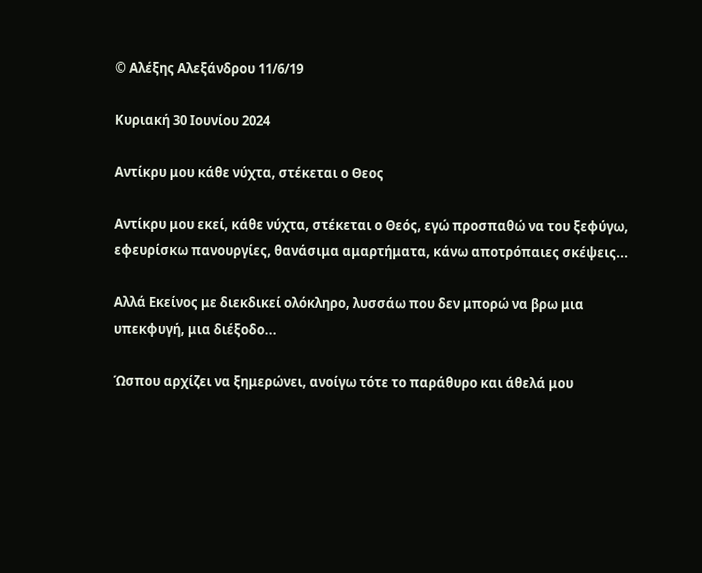© Αλέξης Αλεξάνδρου 11/6/19

Κυριακή 30 Ιουνίου 2024

Αντίκρυ μου κάθε νύχτα, στέκεται ο Θεος

Αντίκρυ μου εκεί, κάθε νύχτα, στέκεται ο Θεός, εγώ προσπαθώ να του ξεφύγω, εφευρίσκω πανουργίες, θανάσιμα αμαρτήματα, κάνω αποτρόπαιες σκέψεις...

Αλλά Εκείνος με διεκδικεί ολόκληρο, λυσσάω που δεν μπορώ να βρω μια υπεκφυγή, μια διέξοδο...

Ώσπου αρχίζει να ξημερώνει, ανοίγω τότε το παράθυρο και άθελά μου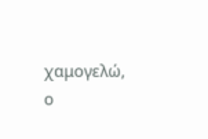χαμογελώ, ο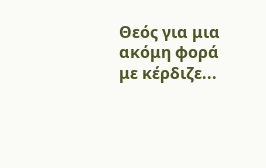Θεός για μια ακόμη φορά με κέρδιζε...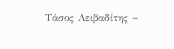Τάσος Λειβαδίτης ~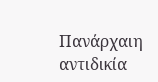Πανάρχαιη αντιδικία